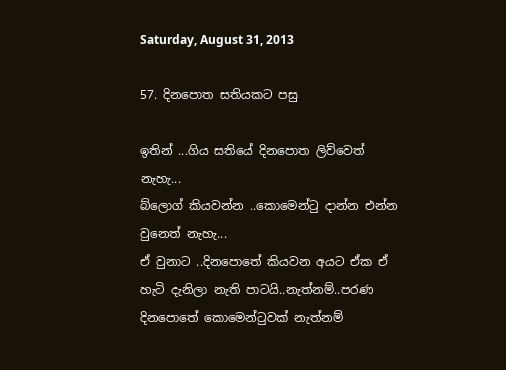Saturday, August 31, 2013

57. දිනපොත සතියකට පසු

ඉතින් ...ගිය සතියේ දිනපොත ලිව්වෙත් නැහැ...
බ්ලොග් කියවන්න ..කොමෙන්ටු දාන්න එන්න වුනෙත් නැහැ...
ඒ වුනාට ..දිනපොතේ කියවන අයට ඒක ඒ හැටි දැනිලා නැති පාටයි..නැත්නම්..පරණ දිනපොතේ කොමෙන්ටුවක් නැත්නම්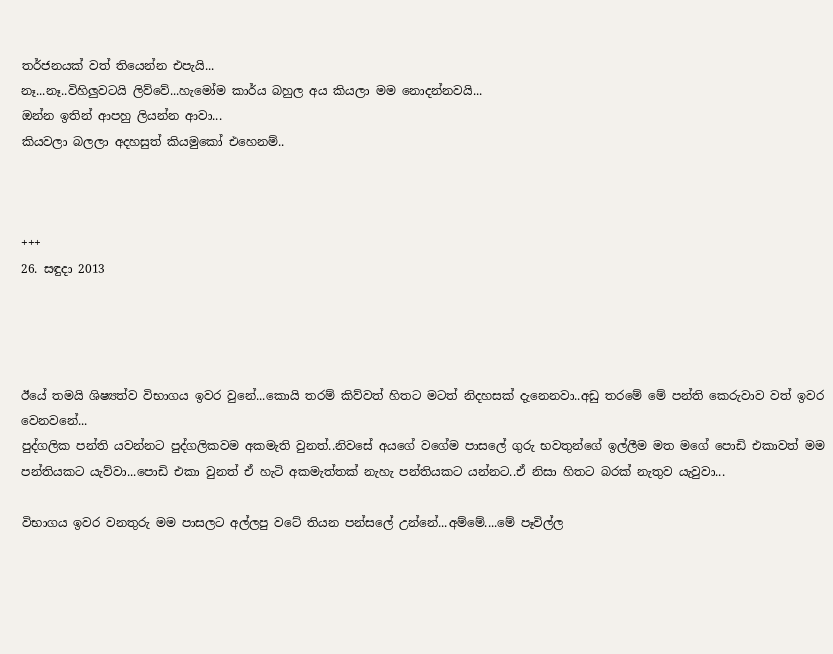තර්ජනයක් වත් තියෙන්න එපැයි...
නෑ...නෑ..විහිලුවටයි ලිව්වේ...හැමෝම කාර්ය බහුල අය කියලා මම නොදන්නවයි...
ඔන්න ඉතින් ආපහු ලියන්න ආවා...
කියවලා බලලා අදහසුත් කියමුකෝ එහෙනම්..



+++
26. සඳුදා 2013




ඊයේ තමයි ශිෂ්‍යත්ව විභාගය ඉවර වුනේ...කොයි තරම් කිව්වත් හිතට මටත් නිදහසක් දැනෙනවා..අඩු තරමේ මේ පන්ති කෙරුවාව වත් ඉවර වෙනවනේ...
පුද්ගලික පන්ති යවන්නට පුද්ගලිකවම අකමැති වුනත්..නිවසේ අයගේ වගේම පාසලේ ගුරු භවතුන්ගේ ඉල්ලීම මත මගේ පොඩි එකාවත් මම පන්තියකට යැව්වා...පොඩි එකා වුනත් ඒ හැටි අකමැත්තක් නැහැ පන්තියකට යන්නට..ඒ නිසා හිතට බරක් නැතුව යැවුවා...

විභාගය ඉවර වනතුරු මම පාසලට අල්ලපු වටේ තියන පන්සලේ උන්නේ...අම්මේ....මේ පෑවිල්ල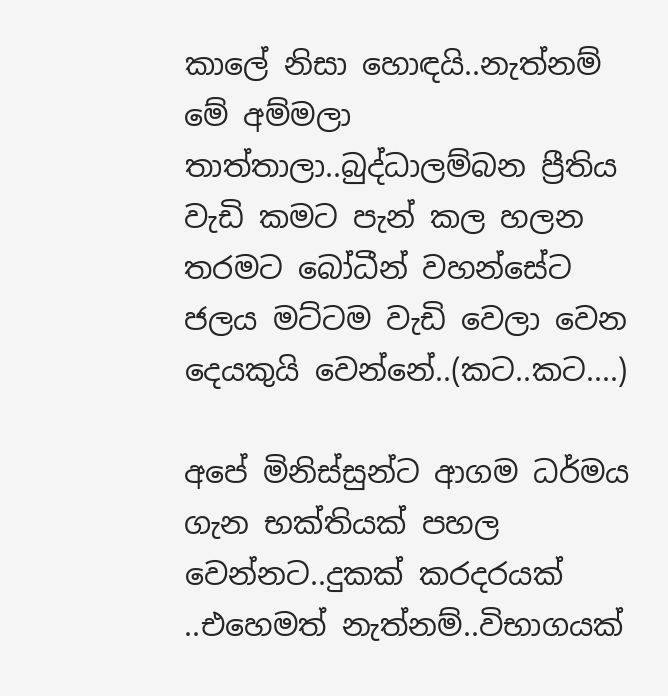කාලේ නිසා හොඳයි..නැත්නම් මේ අම්මලා තාත්තාලා..බුද්ධාලම්බන ප්‍රීතිය වැඩි කමට පැන් කල හලන තරමට බෝධීන් වහන්සේට ජලය මට්ටම වැඩි වෙලා වෙන දෙයකුයි වෙන්නේ..(කට..කට....)

අපේ මිනිස්සුන්ට ආගම ධර්මය ගැන භක්තියක් පහල වෙන්නට..දුකක් කරදරයක් ..එහෙමත් නැත්නම්..විභාගයක්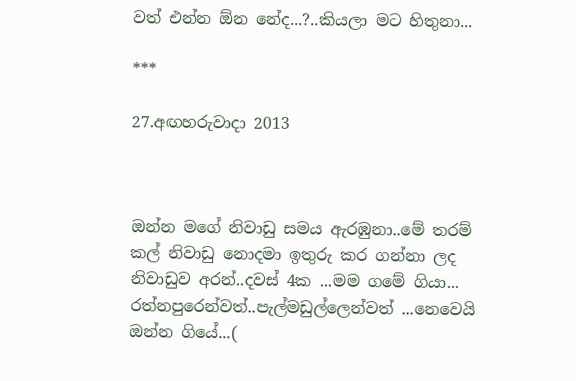වත් එන්න ඕන නේද...?..කියලා මට හිතුනා...

***

27.අඟහරුවාදා 2013



ඔන්න මගේ නිවාඩු සමය ඇරඹුනා..මේ තරම් කල් නිවාඩු නොදමා ඉතුරු කර ගන්නා ලද නිවාඩුව අරන්..දවස් 4ක ...මම ගමේ ගියා...
රත්නපුරෙන්වත්..පැල්මඩුල්ලෙන්වත් ...නෙවෙයි ඔන්න ගියේ...(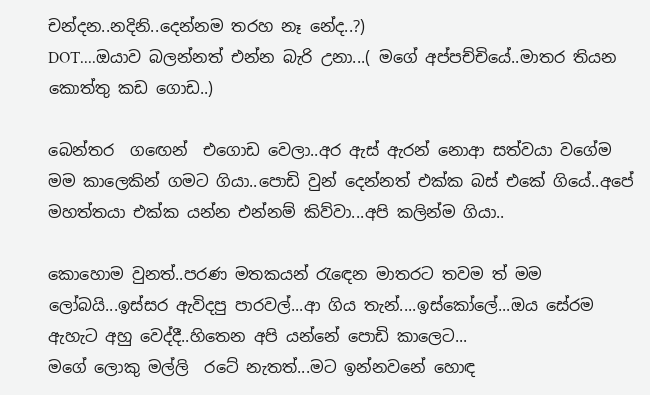චන්දන..නදිනි..දෙන්නම තරහ නෑ නේද..?)
DOT....ඔයාව බලන්නත් එන්න බැරි උනා...( මගේ අප්පච්චියේ..මාතර තියන කොත්තු කඩ ගොඩ..)

බෙන්තර  ගඟෙන්  එගොඩ වෙලා..අර ඇස් ඇරන් නොආ සත්වයා වගේම මම කාලෙකින් ගමට ගියා..පොඩි වුන් දෙන්නත් එක්ක බස් එකේ ගියේ..අපේ මහත්තයා එක්ක යන්න එන්නම් කිව්වා...අපි කලින්ම ගියා..

කොහොම වුනත්..පරණ මතකයන් රැඳෙන මාතරට තවම ත් මම ලෝබයි...ඉස්සර ඇවිදපු පාරවල්...ආ ගිය තැන්....ඉස්කෝලේ...ඔය සේරම ඇහැට අහු වෙද්දී..හිතෙන අපි යන්නේ පොඩි කාලෙට...
මගේ ලොකු මල්ලි  රටේ නැතත්...මට ඉන්නවනේ හොඳ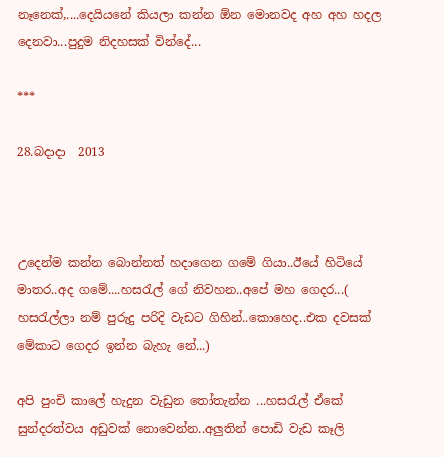නෑනෙක්,....දෙයියනේ කියලා කන්න ඕන මොනවද අහ අහ හදල දෙනවා...පුදුම නිදහසක් වින්දේ...

***

28.බදාදා  2013



උදෙන්ම කන්න බොන්නත් හදාගෙන ගමේ ගියා..ඊයේ හිටියේ මාතර..අද ගමේ....හසරැල් ගේ නිවහන..අපේ මහ ගෙදර...( හසරැල්ලා නම් පුරුදු පරිදි වැඩට ගිහින්..කොහෙද..එක දවසක් මේකාට ගෙදර ඉන්න බැහැ නේ...)

අපි පුංචි කාලේ හැදුන වැඩුන තෝතැන්න ...හසරැල් ඒකේ සුන්දරත්වය අඩුවක් නොවෙන්න..අලුතින් පොඩි වැඩ කෑලි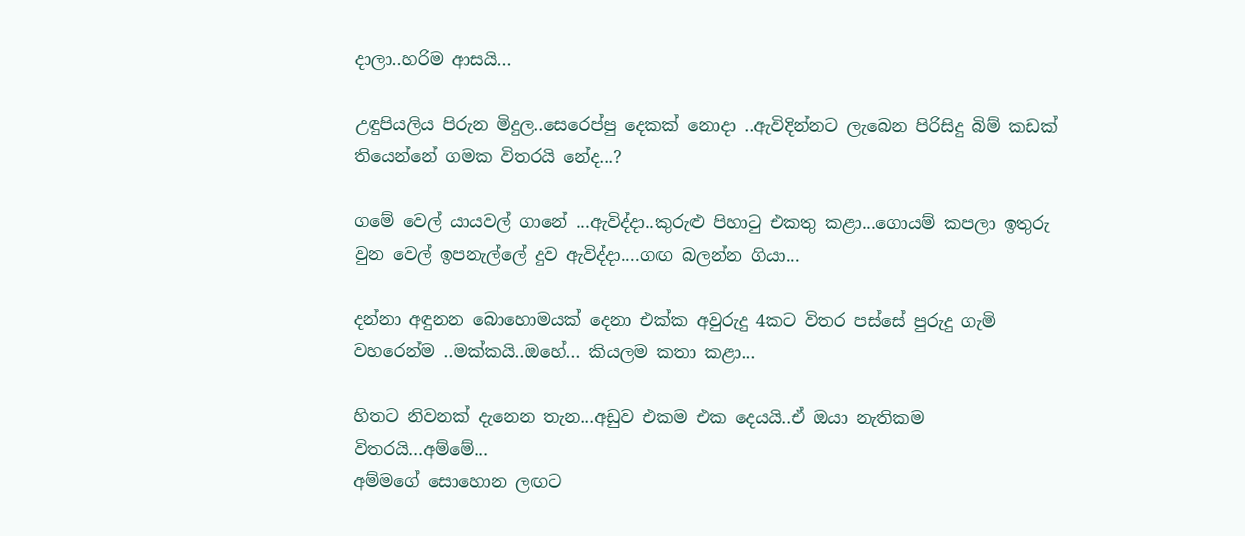දාලා..හරිම ආසයි...

උඳුපියලිය පිරුන මිදුල..සෙරෙප්පු දෙකක් නොදා ..ඇවිදින්නට ලැබෙන පිරිසිදු බිම් කඩක් තියෙන්නේ ගමක විතරයි නේද...?

ගමේ වෙල් යායවල් ගානේ ...ඇවිද්දා..කුරුළු පිහාටු එකතු කළා...ගොයම් කපලා ඉතුරු වුන වෙල් ඉපනැල්ලේ දුව ඇවිද්දා....ගඟ බලන්න ගියා...

දන්නා අඳුනන බොහොමයක් දෙනා එක්ක අවුරුදු 4කට විතර පස්සේ පුරුදු ගැමි වහරෙන්ම ..මක්කයි..ඔහේ... කියලම කතා කළා...

හිතට නිවනක් දැනෙන තැන...අඩුව එකම එක දෙයයි..ඒ ඔයා නැතිකම විතරයි...අම්මේ...
අම්මගේ සොහොන ලඟට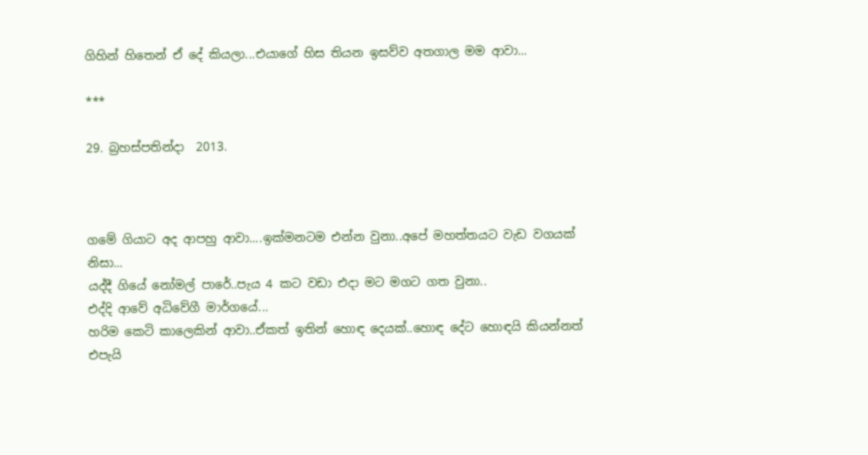ගිහින් හිතෙන් ඒ දේ කියලා...එයාගේ හිස තියන ඉසව්ව අතගාල මම ආවා...

***

29. බ්‍රහස්පතින්දා  2013.



ගමේ ගියාට අද ආපහු ආවා....ඉක්මනටම එන්න වුනා..අපේ මහත්තයට වැඩ වගයක් නිසා...
යද්දී ගියේ නෝමල් පාරේ..පැය 4 කට වඩා එදා මට මගට ගත වුනා..
එද්දි ආවේ අධිවේගී මාර්ගයේ...
හරිම කෙටි කාලෙකින් ආවා..ඒකත් ඉතින් හොඳ දෙයක්..හොඳ දේට හොඳයි කියන්නත් එපැයි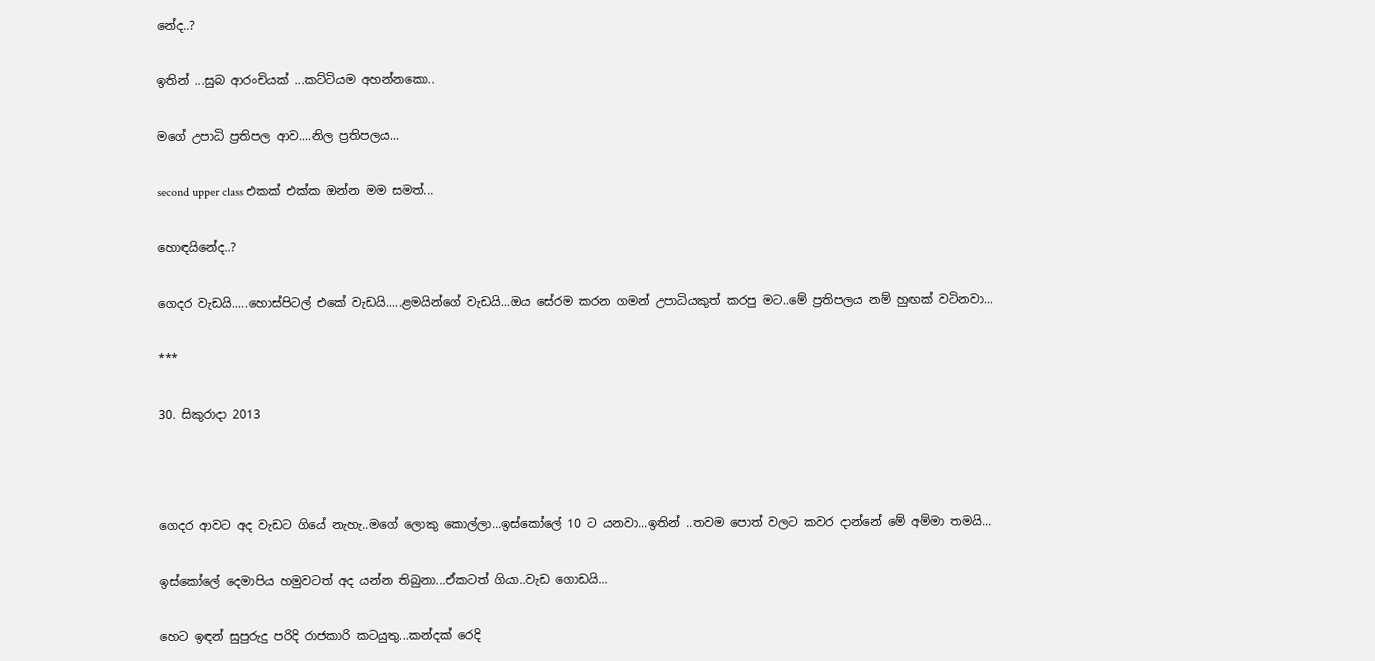නේද..?

ඉතින් ...සුබ ආරංචියක් ...කට්ටියම අහන්නකො..

මගේ උපාධි ප්‍රතිපල ආව....නිල ප්‍රතිපලය...

second upper class එකක් එක්ක ඔන්න මම සමත්...

හොඳයිනේද..?

ගෙදර වැඩයි.....හොස්පිටල් එකේ වැඩයි.....ළමයින්ගේ වැඩයි...ඔය සේරම කරන ගමන් උපාධියකුත් කරපු මට..මේ ප්‍රතිපලය නම් හුඟක් වටිනවා...

***

30. සිකුරාදා 2013



ගෙදර ආවට අද වැඩට ගියේ නැහැ..මගේ ලොකු කොල්ලා...ඉස්කෝලේ 10 ට යනවා...ඉතින් ..තවම පොත් වලට කවර දාන්නේ මේ අම්මා තමයි...

ඉස්කෝලේ දෙමාපිය හමුවටත් අද යන්න තිබුනා...ඒකටත් ගියා..වැඩ ගොඩයි...

හෙට ඉඳන් සුපුරුදු පරිදි රාජකාරි කටයුතු...කන්දක් රෙදි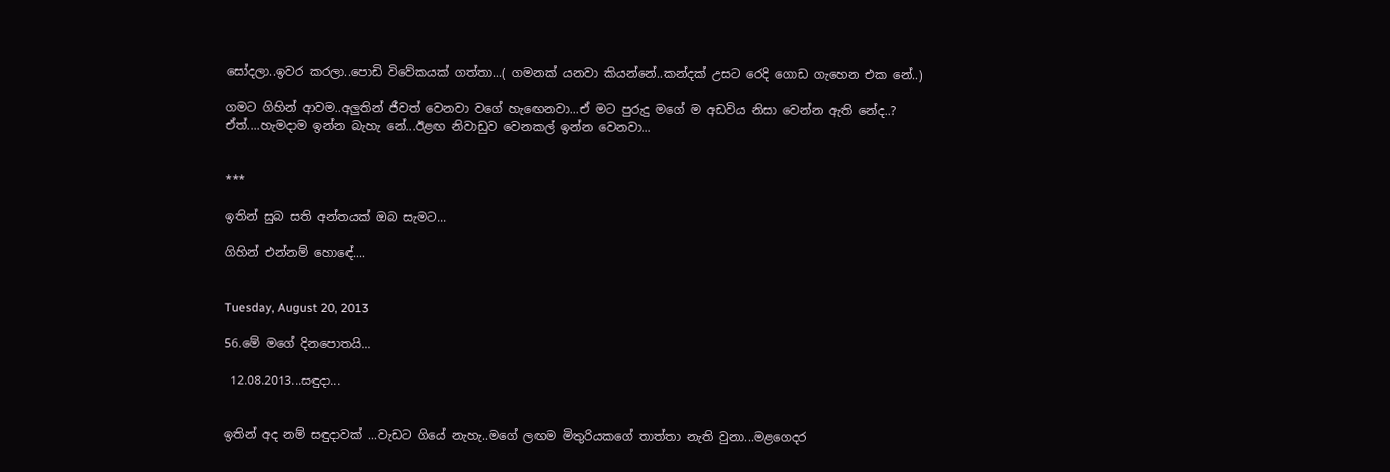සෝදලා..ඉවර කරලා..පොඩි විවේකයක් ගත්තා...( ගමනක් යනවා කියන්නේ..කන්දක් උසට රෙදි ගොඩ ගැහෙන එක නේ..)

ගමට ගිහින් ආවම..අලුතින් ජීවත් වෙනවා වගේ හැඟෙනවා...ඒ මට පුරුදු මගේ ම අඩවිය නිසා වෙන්න ඇති නේද..?
ඒත්....හැමදාම ඉන්න බැහැ නේ...ඊළඟ නිවාඩුව වෙනකල් ඉන්න වෙනවා...


***

ඉතින් සුබ සති අන්තයක් ඔබ සැමට...

ගිහින් එන්නම් හොඳේ....


Tuesday, August 20, 2013

56.මේ මගේ දිනපොතයි...

 12.08.2013...සඳුදා...


ඉතින් අද නම් සඳුදාවක් ...වැඩට ගියේ නැහැ..මගේ ලඟම මිතුරියකගේ තාත්තා නැති වුනා...මළගෙදර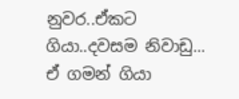නුවර..ඒකට ගියා..දවසම නිවාඩු...
ඒ ගමන් ගියා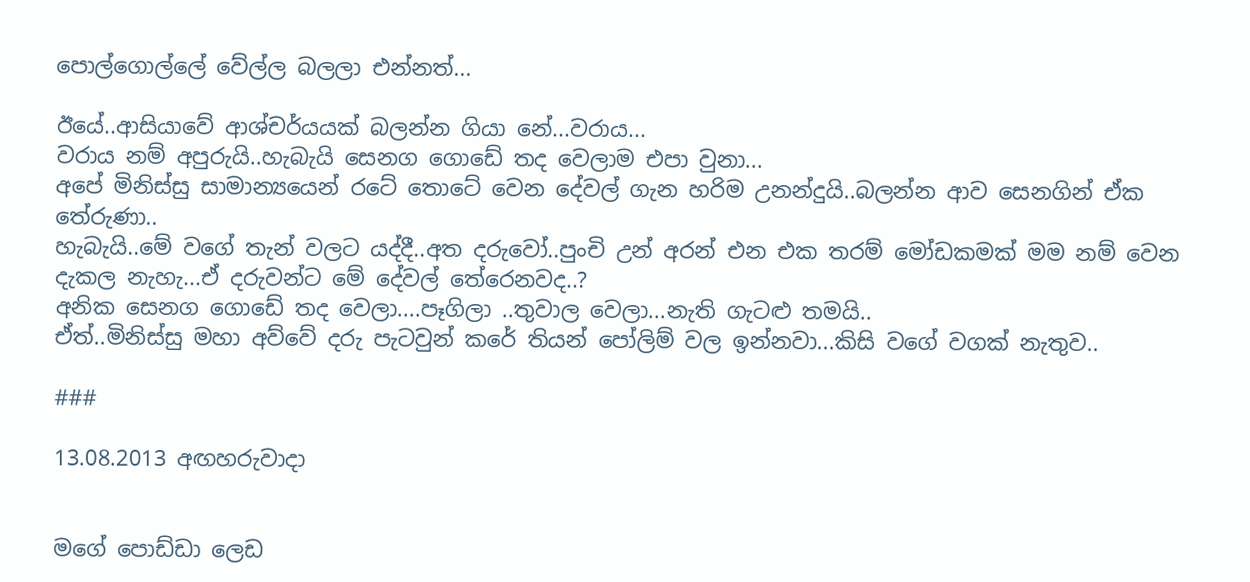පොල්ගොල්ලේ වේල්ල බලලා එන්නත්...

ඊයේ..ආසියාවේ ආශ්චර්යයක් බලන්න ගියා නේ...වරාය...
වරාය නම් අපුරුයි..හැබැයි සෙනග ගොඩේ තද වෙලාම එපා වුනා...
අපේ මිනිස්සු සාමාන්‍යයෙන් රටේ තොටේ වෙන දේවල් ගැන හරිම උනන්දුයි..බලන්න ආව සෙනගින් ඒක තේරුණා..
හැබැයි..මේ වගේ තැන් වලට යද්දී..අත දරුවෝ..පුංචි උන් අරන් එන එක තරම් මෝඩකමක් මම නම් වෙන දැකල නැහැ...ඒ දරුවන්ට මේ දේවල් තේරෙනවද..?
අනික සෙනග ගොඩේ තද වෙලා....පෑගිලා ..තුවාල වෙලා...නැති ගැටළු තමයි..
ඒත්..මිනිස්සු මහා අව්වේ දරු පැටවුන් කරේ තියන් පෝලිම් වල ඉන්නවා...කිසි වගේ වගක් නැතුව..

###

13.08.2013 අඟහරුවාදා


මගේ පොඩ්ඩා ලෙඩ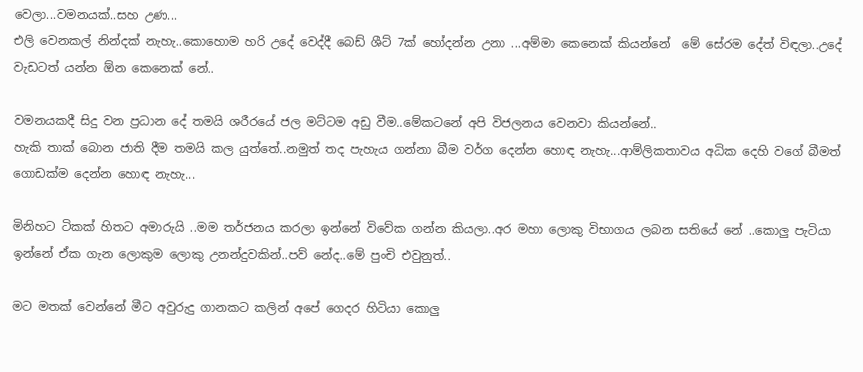වෙලා...වමනයක්..සහ උණ...
එලි වෙනකල් නින්දක් නැහැ..කොහොම හරි උදේ වෙද්දී බෙඩ් ශීට් 7ක් හෝදන්න උනා ...අම්මා කෙනෙක් කියන්නේ  මේ සේරම දේත් විඳලා..උදේ වැඩටත් යන්න ඕන කෙනෙක් නේ..

වමනයකදී සිදු වන ප්‍රධාන දේ තමයි ශරීරයේ ජල මට්ටම අඩු වීම..මේකටනේ අපි විජලනය වෙනවා කියන්නේ..
හැකි තාක් බොන ජාති දීම තමයි කල යුත්තේ..නමුත් තද පැහැය ගන්නා බීම වර්ග දෙන්න හොඳ නැහැ...ආම්ලිකතාවය අධික දෙහි වගේ බීමත් ගොඩක්ම දෙන්න හොඳ නැහැ...

මිනිහට ටිකක් හිතට අමාරුයි ..මම තර්ජනය කරලා ඉන්නේ විවේක ගන්න කියලා..අර මහා ලොකු විභාගය ලබන සතියේ නේ ..කොලු පැටියා ඉන්නේ ඒක ගැන ලොකුම ලොකු උනන්දුවකින්..පව් නේද..මේ පුංචි එවුනුත්..

මට මතක් වෙන්නේ මීට අවුරුදු ගානකට කලින් අපේ ගෙදර හිටියා කොලු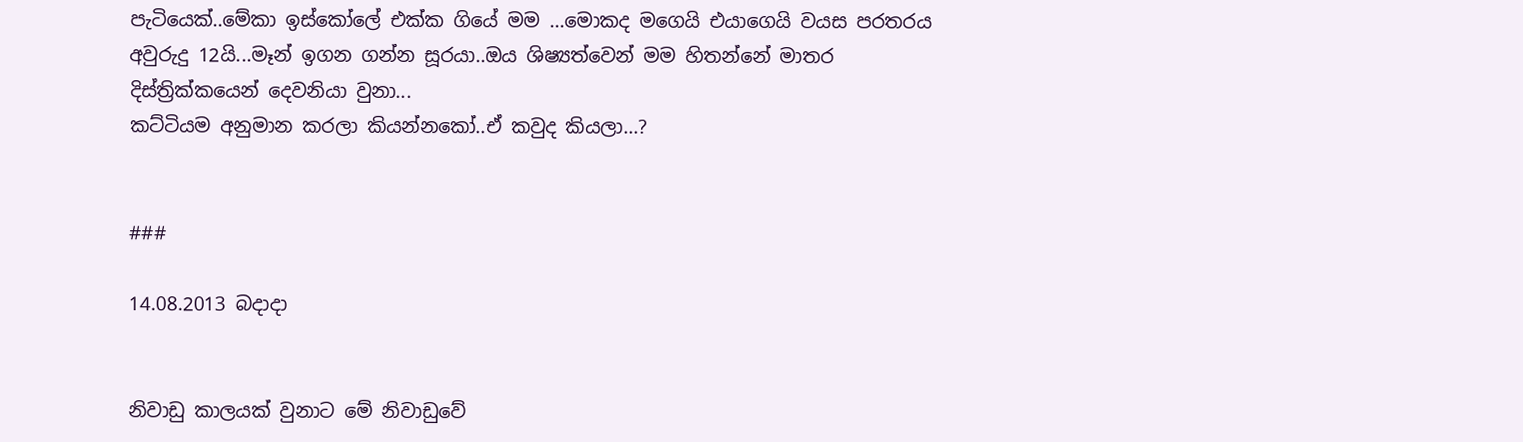පැටියෙක්..මේකා ඉස්කෝලේ එක්ක ගියේ මම ...මොකද මගෙයි එයාගෙයි වයස පරතරය අවුරුදු 12යි...මෑන් ඉගන ගන්න සූරයා..ඔය ශිෂ්‍යත්වෙන් මම හිතන්නේ මාතර දිස්ත්‍රික්කයෙන් දෙවනියා වුනා...
කට්ටියම අනුමාන කරලා කියන්නකෝ..ඒ කවුද කියලා...?


###

14.08.2013 බදාදා


නිවාඩු කාලයක් වුනාට මේ නිවාඩුවේ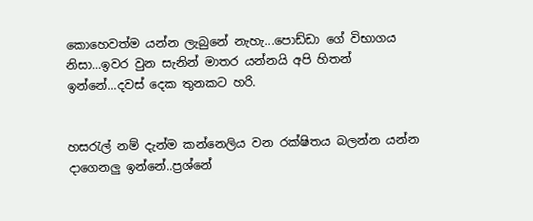කොහෙවත්ම යන්න ලැබුනේ නැහැ...පොඩ්ඩා ගේ විභාගය නිසා...ඉවර වුන සැනින් මාතර යන්නයි අපි හිතන් ඉන්නේ...දවස් දෙක තුනකට හරි.


හසරැල් නම් දැන්ම කන්නෙලිය වන රක්ෂිතය බලන්න යන්න දාගෙනලු ඉන්නේ..ප්‍රශ්නේ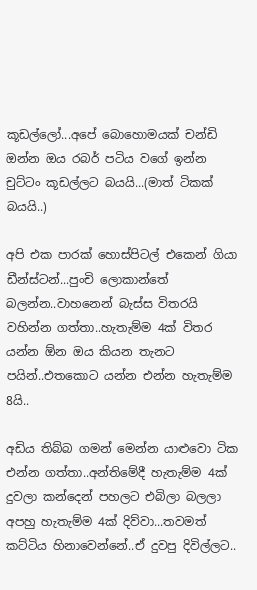කූඩල්ලෝ...අපේ බොහොමයක් චන්ඩි ඔන්න ඔය රබර් පටිය වගේ ඉන්න චුට්ටං කූඩල්ලට බයයි...(මාත් ටිකක් බයයි..)

අපි එක පාරක් හොස්පිටල් එකෙන් ගියා ඩීන්ස්ටන්...පුංචි ලොකාන්තේ බලන්න..වාහනෙන් බැස්ස විතරයි වහින්න ගත්තා..හැතැම්ම 4ක් විතර යන්න ඕන ඔය කියන තැනට පයින්..එතකොට යන්න එන්න හැතැම්ම 8යි..

අඩිය තිබ්බ ගමන් මෙන්න යාළුවො ටික එන්න ගත්තා..අන්තිමේදී හැතැම්ම 4ක් දුවලා කන්දෙන් පහලට එබිලා බලලා අපහු හැතැම්ම 4ක් දිව්වා...තවමත් කට්ටිය හිනාවෙන්නේ..ඒ දුවපු දිවිල්ලට..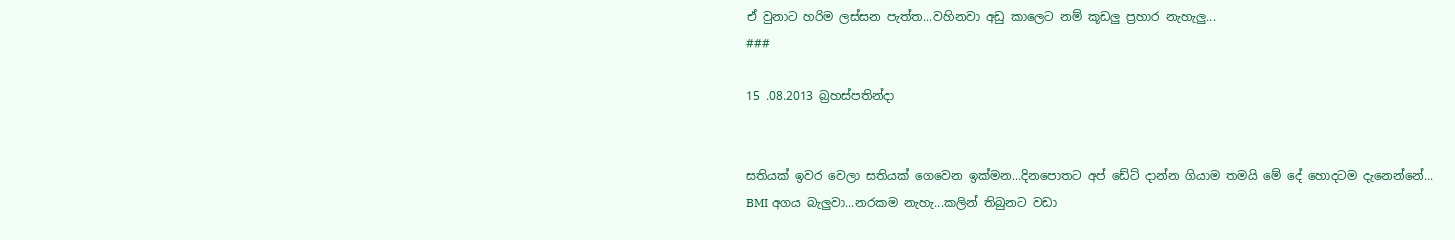ඒ වුනාට හරිම ලස්සන පැත්ත...වහිනවා අඩු කාලෙට නම් කූඩලු ප්‍රහාර නැහැලු...
###

15 .08.2013 බ්‍රහස්පතින්දා


සතියක් ඉවර වෙලා සතියක් ගෙවෙන ඉක්මන...දිනපොතට අප් ඩේට් දාන්න ගියාම තමයි මේ දේ හොදටම දැනෙන්නේ...
BMI අගය බැලුවා...නරකම නැහැ...කලින් තිබුනට වඩා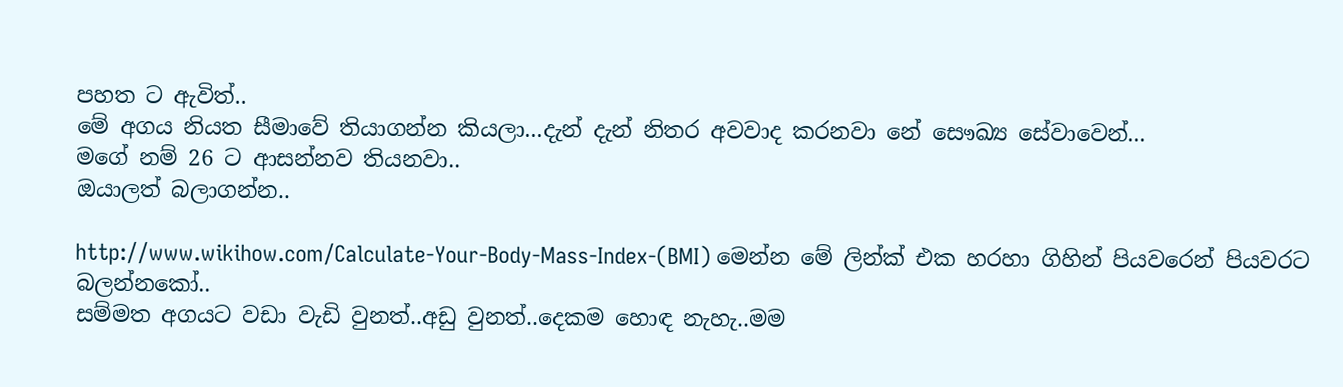පහත ට ඇවිත්..
මේ අගය නියත සීමාවේ තියාගන්න කියලා...දැන් දැන් නිතර අවවාද කරනවා නේ සෞඛ්‍ය සේවාවෙන්...
මගේ නම් 26 ට ආසන්නව තියනවා..
ඔයාලත් බලාගන්න..

http://www.wikihow.com/Calculate-Your-Body-Mass-Index-(BMI) මෙන්න මේ ලින්ක් එක හරහා ගිහින් පියවරෙන් පියවරට බලන්නකෝ..
සම්මත අගයට වඩා වැඩි වුනත්..අඩු වුනත්..දෙකම හොඳ නැහැ..මම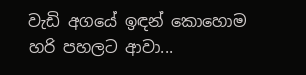වැඩි අගයේ ඉඳන් කොහොම හරි පහලට ආවා...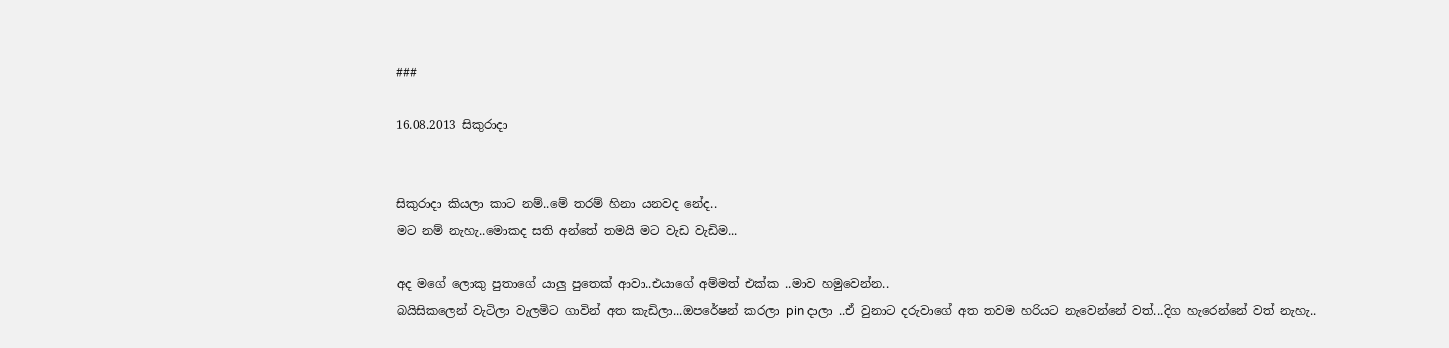###

16.08.2013 සිකුරාදා


සිකුරාදා කියලා කාට නම්..මේ තරම් හිනා යනවද නේද..
මට නම් නැහැ..මොකද සති අන්තේ තමයි මට වැඩ වැඩිම...

අද මගේ ලොකු පුතාගේ යාලු පුතෙක් ආවා..එයාගේ අම්මත් එක්ක ..මාව හමුවෙන්න..
බයිසිකලෙන් වැටිලා වැලමිට ගාවින් අත කැඩිලා...ඔපරේෂන් කරලා pin දාලා ..ඒ වුනාට දරුවාගේ අත තවම හරියට නැවෙන්නේ වත්...දිග හැරෙන්නේ වත් නැහැ..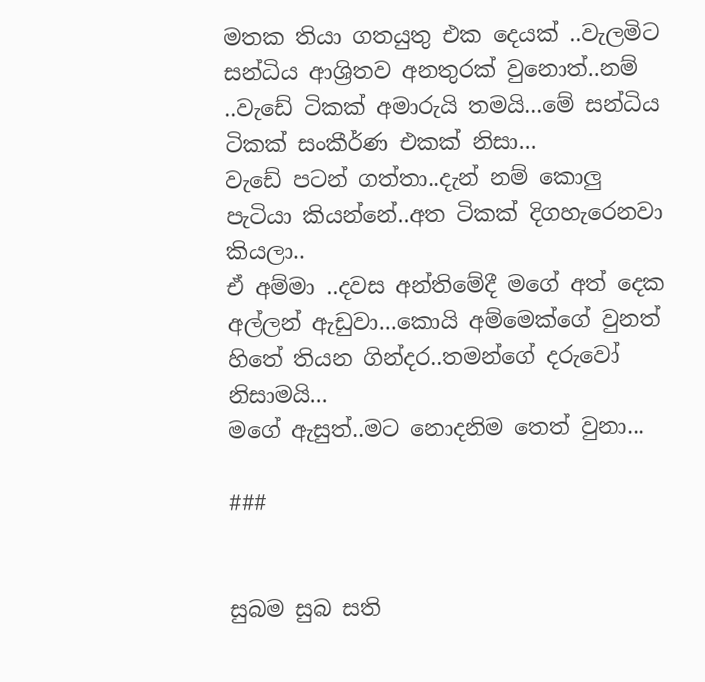මතක තියා ගතයුතු එක දෙයක් ..වැලමිට සන්ධිය ආශ්‍රිතව අනතුරක් වුනොත්..නම් ..වැඩේ ටිකක් අමාරුයි තමයි...මේ සන්ධිය ටිකක් සංකීර්ණ එකක් නිසා...
වැඩේ පටන් ගත්තා..දැන් නම් කොලු පැටියා කියන්නේ..අත ටිකක් දිගහැරෙනවා කියලා..
ඒ අම්මා ..දවස අන්තිමේදී මගේ අත් දෙක අල්ලන් ඇඩුවා...කොයි අම්මෙක්ගේ වුනත් හිතේ තියන ගින්දර..තමන්ගේ දරුවෝ නිසාමයි...
මගේ ඇසුත්..මට නොදනිම තෙත් වුනා...

###


සුබම සුබ සති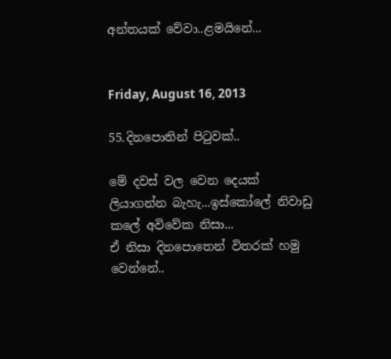අන්තයක් වේවා..ළමයිනේ...


Friday, August 16, 2013

55.දිනපොතින් පිටුවක්..

මේ දවස් වල වෙන දෙයක් ලියාගන්න බැහැ...ඉස්කෝලේ නිවාඩු කලේ අවිවේක නිසා...
ඒ නිසා දිනපොතෙන් විතරක් හමු වෙන්නේ..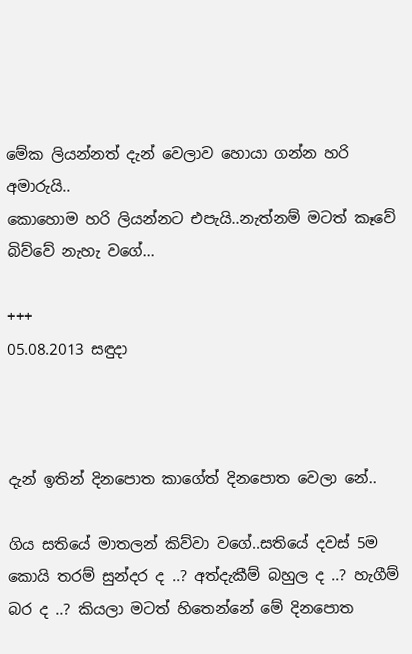මේක ලියන්නත් දැන් වෙලාව හොයා ගන්න හරි අමාරුයි..
කොහොම හරි ලියන්නට එපැයි..නැත්නම් මටත් කෑවේ බිව්වේ නැහැ වගේ...

+++
05.08.2013 සඳුදා



දැන් ඉතින් දිනපොත කාගේත් දිනපොත වෙලා නේ..

ගිය සතියේ මාතලන් කිව්වා වගේ..සතියේ දවස් 5ම කොයි තරම් සුන්දර ද ..? අත්දැකීම් බහුල ද ..? හැගීම් බර ද ..? කියලා මටත් හිතෙන්නේ මේ දිනපොත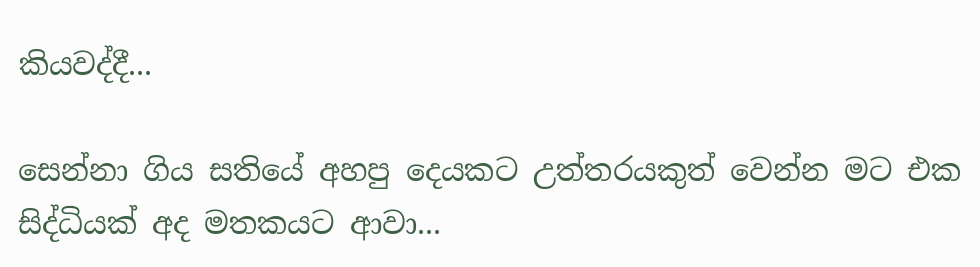කියවද්දී...

සෙන්නා ගිය සතියේ අහපු දෙයකට උත්තරයකුත් වෙන්න මට එක සිද්ධියක් අද මතකයට ආවා...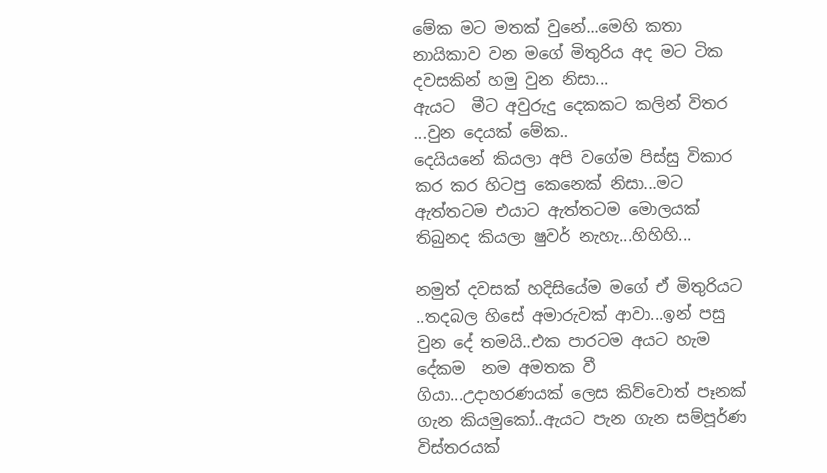මේක මට මතක් වුනේ...මෙහි කතා නායිකාව වන මගේ මිතුරිය අද මට ටික දවසකින් හමු වුන නිසා...
ඇයට  මීට අවුරුදු දෙකකට කලින් විතර ...වුන දෙයක් මේක..
දෙයියනේ කියලා අපි වගේම පිස්සු විකාර කර කර හිටපු කෙනෙක් නිසා...මට ඇත්තටම එයාට ඇත්තටම මොලයක් තිබුනද කියලා ෂුවර් නැහැ...හිහිහි...

නමුත් දවසක් හදිසියේම මගේ ඒ මිතුරියට ..තදබල හිසේ අමාරුවක් ආවා...ඉන් පසු වුන දේ තමයි..එක පාරටම අයට හැම දේකම  නම අමතක වී ගියා...උදාහරණයක් ලෙස කිව්වොත් පෑනක් ගැන කියමුකෝ..ඇයට පැන ගැන සම්පූර්ණ විස්තරයක්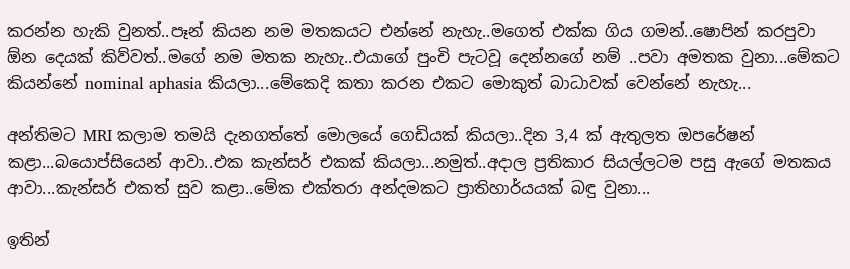කරන්න හැකි වුනත්..පෑන් කියන නම මතකයට එන්නේ නැහැ..මගෙත් එක්ක ගිය ගමන්..ෂොපින් කරපුවා ඕන දෙයක් කිව්වත්..මගේ නම මතක නැහැ..එයාගේ පුංචි පැටවූ දෙන්නගේ නම් ..පවා අමතක වුනා...මේකට කියන්නේ nominal aphasia කියලා...මේකෙදි කතා කරන එකට මොකුත් බාධාවක් වෙන්නේ නැහැ...

අන්තිමට MRI කලාම තමයි දැනගත්තේ මොලයේ ගෙඩියක් කියලා..දින 3,4 ක් ඇතුලත ඔපරේෂන් කළා...බයොප්සියෙන් ආවා..එක කැන්සර් එකක් කියලා...නමුත්..අදාල ප්‍රතිකාර සියල්ලටම පසු ඇගේ මතකය  ආවා...කැන්සර් එකත් සුව කළා..මේක එක්තරා අන්දමකට ප්‍රාතිහාර්යයක් බඳු වුනා...

ඉතින්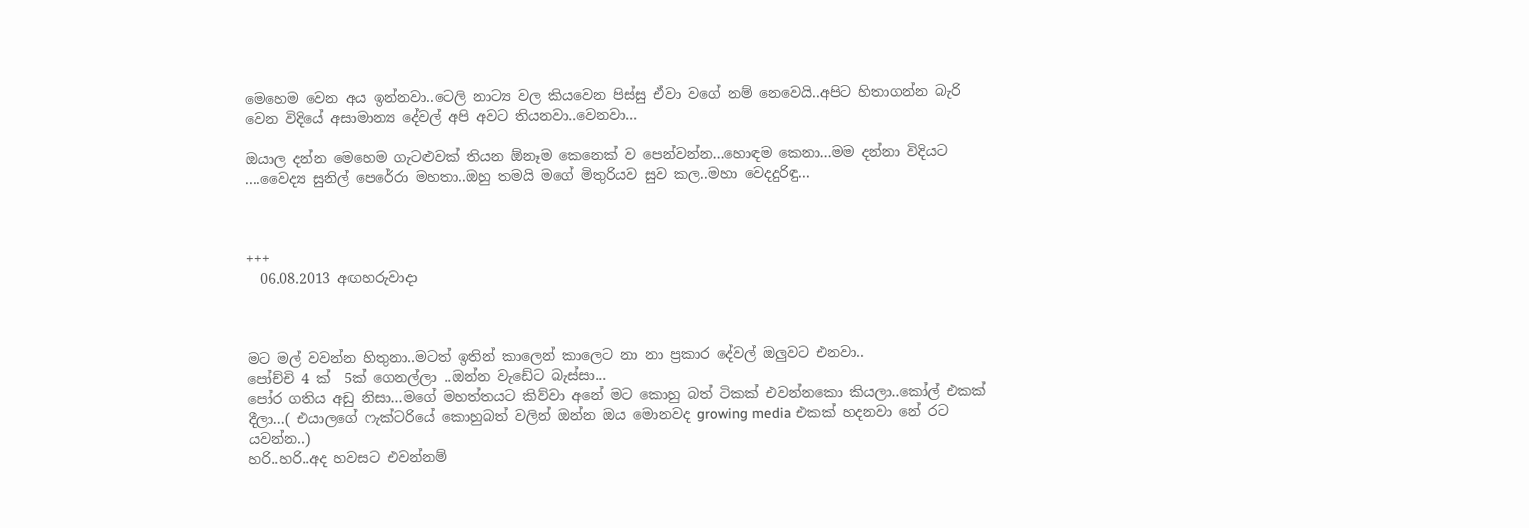මෙහෙම වෙන අය ඉන්නවා..ටෙලි නාට්‍ය වල කියවෙන පිස්සු ඒවා වගේ නම් නෙවෙයි..අපිට හිතාගන්න බැරි වෙන විදියේ අසාමාන්‍ය දේවල් අපි අවට තියනවා..වෙනවා...

ඔයාල දන්න මෙහෙම ගැටළුවක් තියන ඕනෑම කෙනෙක් ව පෙන්වන්න...හොඳම කෙනා...මම දන්නා විදියට ....වෛද්‍ය සුනිල් පෙරේරා මහතා..ඔහු තමයි මගේ මිතුරියව සුව කල..මහා වෙදදුරිඳු...



+++
  06.08.2013 අඟහරුවාදා



මට මල් වවන්න හිතුනා..මටත් ඉතින් කාලෙන් කාලෙට නා නා ප්‍රකාර දේවල් ඔලුවට එනවා..
පෝච්චි 4 ක්  5ක් ගෙනල්ලා ..ඔන්න වැඩේට බැස්සා...
පෝර ගතිය අඩු නිසා...මගේ මහත්තයට කිව්වා අනේ මට කොහු බත් ටිකක් එවන්නකො කියලා..කෝල් එකක් දීලා...( එයාලගේ ෆැක්ටරියේ කොහුබත් වලින් ඔන්න ඔය මොනවද growing media එකක් හදනවා නේ රට යවන්න..)
හරි..හරි..අද හවසට එවන්නම්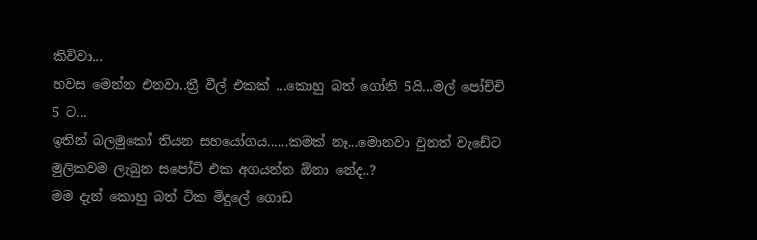කිව්වා...
හවස මෙන්න එනවා..ත්‍රී වීල් එකක් ...කොහු බත් ගෝනි 5යි...මල් පෝච්චි 5 ට...
ඉතින් බලමුකෝ තියන සහයෝගය......කමක් නෑ...මොනවා වුනත් වැඩේට මුලිකවම ලැබුන සපෝට් එක අගයන්න ඕනා නේද..?
මම දැන් කොහු බත් ටික මිදුලේ ගොඩ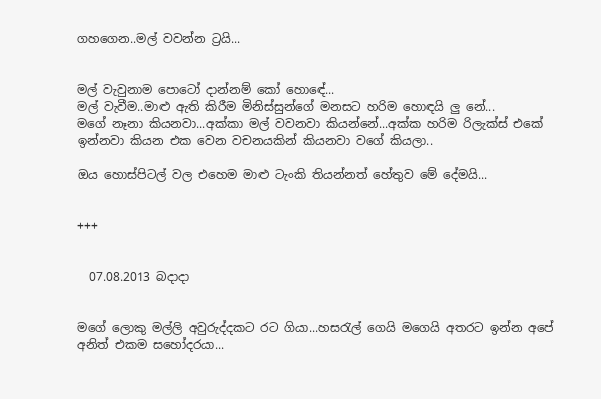ගහගෙන..මල් වවන්න ට්‍රයි...


මල් වැවුනාම පොටෝ දාන්නම් කෝ හොඳේ...
මල් වැවීම..මාළු ඇති කිරීම මිනිස්සුන්ගේ මනසට හරිම හොඳයි ලු නේ...
මගේ නෑනා කියනවා...අක්කා මල් වවනවා කියන්නේ...අක්ක හරිම රිලැක්ස් එකේ ඉන්නවා කියන එක වෙන වචනයකින් කියනවා වගේ කියලා..

ඔය හොස්පිටල් වල එහෙම මාළු ටැංකි තියන්නත් හේතුව මේ දේමයි...


+++


  07.08.2013 බදාදා


මගේ ලොකු මල්ලි අවුරුද්දකට රට ගියා...හසරැල් ගෙයි මගෙයි අතරට ඉන්න අපේ අනිත් එකම සහෝදරයා...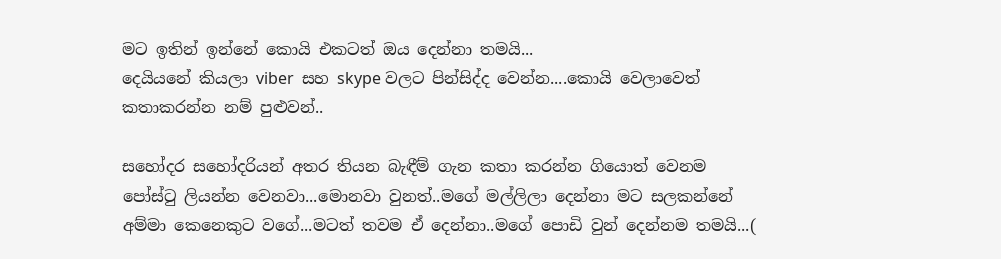මට ඉතින් ඉන්නේ කොයි එකටත් ඔය දෙන්නා තමයි...
දෙයියනේ කියලා viber  සහ skype වලට පින්සිද්ද වෙන්න....කොයි වෙලාවෙත් කතාකරන්න නම් පුළුවන්..

සහෝදර සහෝදරියන් අතර තියන බැඳීම් ගැන කතා කරන්න ගියොත් වෙනම පෝස්ටු ලියන්න වෙනවා...මොනවා වුනත්..මගේ මල්ලිලා දෙන්නා මට සලකන්නේ අම්මා කෙනෙකුට වගේ...මටත් තවම ඒ දෙන්නා..මගේ පොඩි වුන් දෙන්නම තමයි...(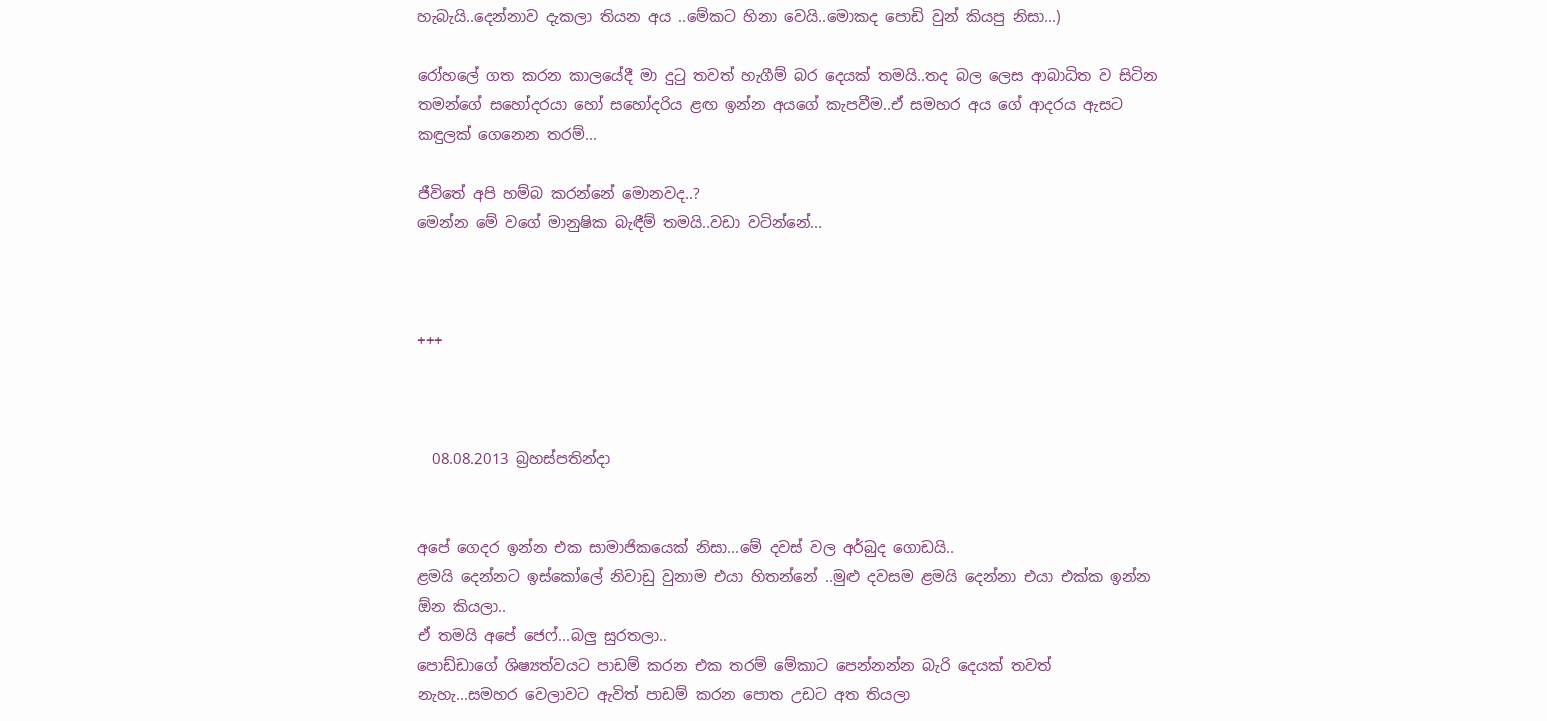හැබැයි..දෙන්නාව දැකලා තියන අය ..මේකට හිනා වෙයි..මොකද පොඩි වුන් කියපු නිසා...)

රෝහලේ ගත කරන කාලයේදී මා දුටු තවත් හැගීම් බර දෙයක් තමයි..තද බල ලෙස ආබාධිත ව සිටින තමන්ගේ සහෝදරයා හෝ සහෝදරිය ළඟ ඉන්න අයගේ කැපවීම..ඒ සමහර අය ගේ ආදරය ඇසට කඳුලක් ගෙනෙන තරම්...

ජීවිතේ අපි හම්බ කරන්නේ මොනවද..?
මෙන්න මේ වගේ මානුෂික බැඳීම් තමයි..වඩා වටින්නේ...



+++



  08.08.2013 බ්‍රහස්පතින්දා


අපේ ගෙදර ඉන්න එක සාමාජිකයෙක් නිසා...මේ දවස් වල අර්බුද ගොඩයි..
ළමයි දෙන්නට ඉස්කෝලේ නිවාඩු වුනාම එයා හිතන්නේ ..මුළු දවසම ළමයි දෙන්නා එයා එක්ක ඉන්න ඕන කියලා..
ඒ තමයි අපේ ජෙෆ්...බලු සුරතලා..
පොඩ්ඩාගේ ශිෂ්‍යත්වයට පාඩම් කරන එක තරම් මේකාට පෙන්නන්න බැරි දෙයක් තවත් නැහැ...සමහර වෙලාවට ඇවිත් පාඩම් කරන පොත උඩට අත තියලා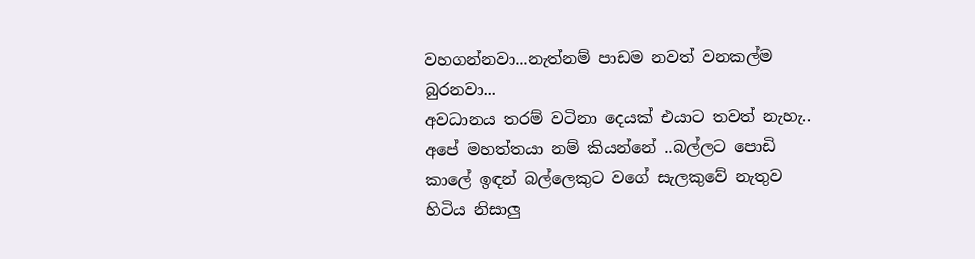වහගන්නවා...නැත්නම් පාඩම නවත් වනකල්ම බුරනවා...
අවධානය තරම් වටිනා දෙයක් එයාට තවත් නැහැ..
අපේ මහත්තයා නම් කියන්නේ ..බල්ලට පොඩි කාලේ ඉඳන් බල්ලෙකුට වගේ සැලකුවේ නැතුව හිටිය නිසාලු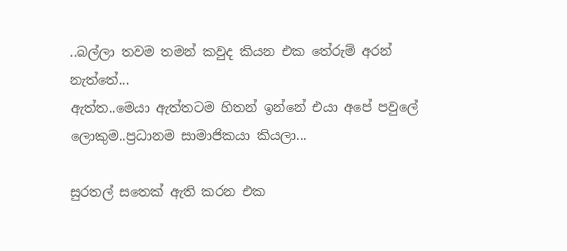..බල්ලා තවම තමන් කවුද කියන එක තේරුම් අරන් නැත්තේ...
ඇත්ත..මෙයා ඇත්තටම හිතන් ඉන්නේ එයා අපේ පවුලේ ලොකුම..ප්‍රධානම සාමාජිකයා කියලා...

සුරතල් සතෙක් ඇති කරන එක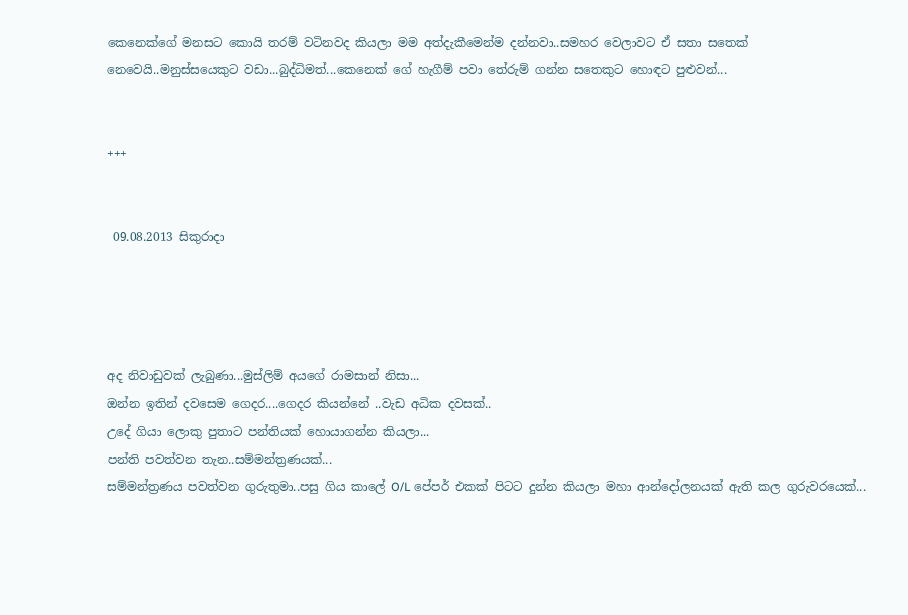කෙනෙක්ගේ මනසට කොයි තරම් වටිනවද කියලා මම අත්දැකීමෙන්ම දන්නවා..සමහර වෙලාවට ඒ සතා සතෙක් නෙවෙයි..මනුස්සයෙකුට වඩා...බුද්ධිමත්...කෙනෙක් ගේ හැගීම් පවා තේරුම් ගන්න සතෙකුට හොඳට පුළුවන්...


+++


 09.08.2013 සිකුරාදා




අද නිවාඩුවක් ලැබුණා...මුස්ලිම් අයගේ රාමසාන් නිසා...
ඔන්න ඉතින් දවසෙම ගෙදර....ගෙදර කියන්නේ ..වැඩ අධික දවසක්..
උදේ ගියා ලොකු පුතාට පන්තියක් හොයාගන්න කියලා...
පන්ති පවත්වන තැන..සම්මන්ත්‍රණයක්...
සම්මන්ත්‍රණය පවත්වන ගුරුතුමා..පසු ගිය කාලේ O/L පේපර් එකක් පිටට දුන්න කියලා මහා ආන්දෝලනයක් ඇති කල ගුරුවරයෙක්...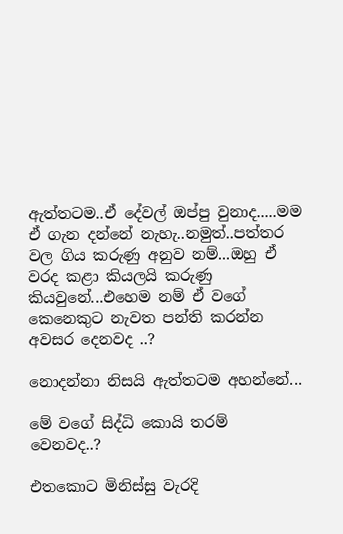ඇත්තටම..ඒ දේවල් ඔප්පු වුනාද.....මම ඒ ගැන දන්නේ නැහැ..නමුත්..පත්තර වල ගිය කරුණු අනුව නම්...ඔහු ඒ වරද කළා කියලයි කරුණු කියවුනේ...එහෙම නම් ඒ වගේ කෙනෙකුට නැවත පන්ති කරන්න අවසර දෙනවද ..?

නොදන්නා නිසයි ඇත්තටම අහන්නේ...

මේ වගේ සිද්ධි කොයි තරම් වෙනවද..?

එතකොට මිනිස්සු වැරදි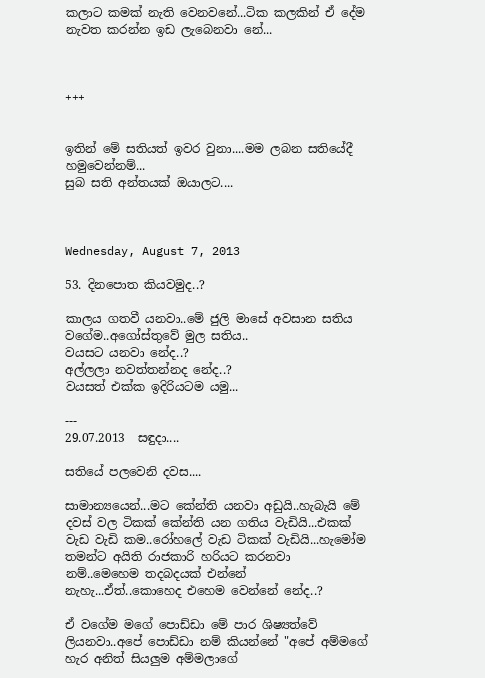කලාට කමක් නැති වෙනවනේ...ටික කලකින් ඒ දේම නැවත කරන්න ඉඩ ලැබෙනවා නේ...



+++


ඉතින් මේ සතියත් ඉවර වුනා....මම ලබන සතියේදී හමුවෙන්නම්...
සුබ සති අන්තයක් ඔයාලට....



Wednesday, August 7, 2013

53. දිනපොත කියවමුද..?

කාලය ගතවී යනවා..මේ ජුලි මාසේ අවසාන සතිය වගේම..අගෝස්තුවේ මුල සතිය..
වයසට යනවා නේද..?
අල්ලලා නවත්තන්නද නේද..?
වයසත් එක්ක ඉදිරියටම යමු...

---
29.07.2013  සඳුදා....

සතියේ පලවෙනි දවස....

සාමාන්‍යයෙන්...මට කේන්ති යනවා අඩුයි..හැබැයි මේ දවස් වල ටිකක් කේන්ති යන ගතිය වැඩියි...එකක් වැඩ වැඩි කම..රෝහලේ වැඩ ටිකක් වැඩියි...හැමෝම තමන්ට අයිති රාජකාරි හරියට කරනවා නම්..මෙහෙම තදබදයක් එන්නේ නැහැ...ඒත්..කොහෙද එහෙම වෙන්නේ නේද..?

ඒ වගේම මගේ පොඩ්ඩා මේ පාර ශිෂ්‍යත්වේ ලියනවා..අපේ පොඩ්ඩා නම් කියන්නේ "අපේ අම්මගේ හැර අනිත් සියලුම අම්මලාගේ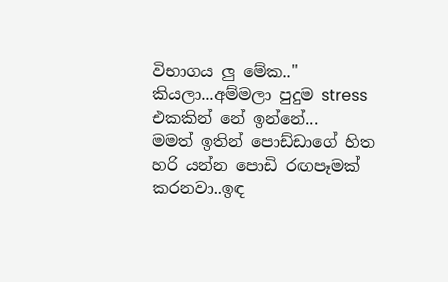විභාගය ලු මේක.." කියලා...අම්මලා පුදුම stress එකකින් නේ ඉන්නේ...
මමත් ඉතින් පොඩ්ඩාගේ හිත හරි යන්න පොඩි රඟපෑමක් කරනවා..ඉඳ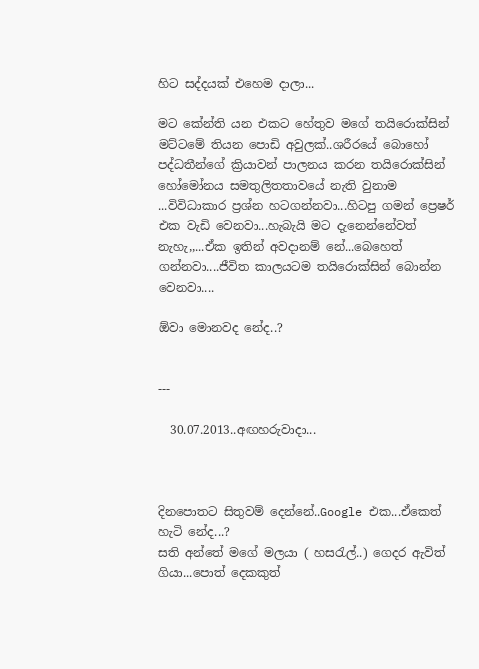හිට සද්දයක් එහෙම දාලා...

මට කේන්ති යන එකට හේතුව මගේ තයිරොක්සින් මට්ටමේ තියන පොඩි අවුලක්..ශරීරයේ බොහෝ පද්ධතීන්ගේ ක්‍රියාවන් පාලනය කරන තයිරොක්සින් හෝමෝනය සමතුලිතතාවයේ නැති වුනාම ...විවිධාකාර ප්‍රශ්න හටගන්නවා...හිටපු ගමන් ප්‍රෙෂර් එක වැඩි වෙනවා...හැබැයි මට දැනෙන්නේවත් නැහැ,,...ඒක ඉතින් අවදානම් නේ...බෙහෙත් ගන්නවා....ජීවිත කාලයටම තයිරොක්සින් බොන්න වෙනවා....

ඕවා මොනවද නේද..?


---

  30.07.2013..අඟහරුවාදා...



දිනපොතට සිතුවම් දෙන්නේ..Google එක...ඒකෙත් හැටි නේද...?
සති අන්තේ මගේ මලයා ( හසරැල්..) ගෙදර ඇවිත් ගියා...පොත් දෙකකුත්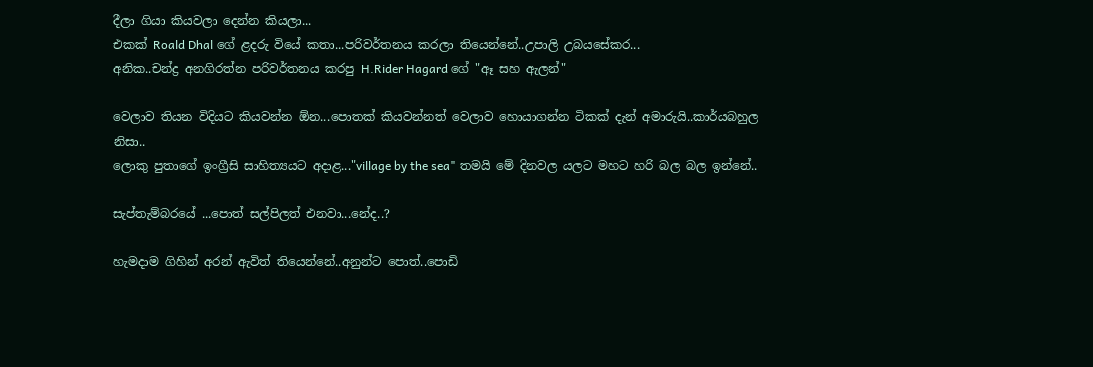දීලා ගියා කියවලා දෙන්න කියලා...
එකක් Roald Dhal ගේ ළදරු වියේ කතා...පරිවර්තනය කරලා තියෙන්නේ..උපාලි උබයසේකර...
අනික..චන්ද්‍ර අනගිරත්න පරිවර්තනය කරපු H.Rider Hagard ගේ "ඈ සහ ඇලන්"

වෙලාව තියන විදියට කියවන්න ඕන...පොතක් කියවන්නත් වෙලාව හොයාගන්න ටිකක් දැන් අමාරුයි..කාර්යබහුල නිසා..
ලොකු පුතාගේ ඉංග්‍රීසි සාහිත්‍යයට අදාළ..."village by the sea" තමයි මේ දිනවල යලට මහට හරි බල බල ඉන්නේ..

සැප්තැම්බරයේ ...පොත් සල්පිලත් එනවා...නේද..?

හැමදාම ගිහින් අරන් ඇවිත් තියෙන්නේ..අනුන්ට පොත්..පොඩි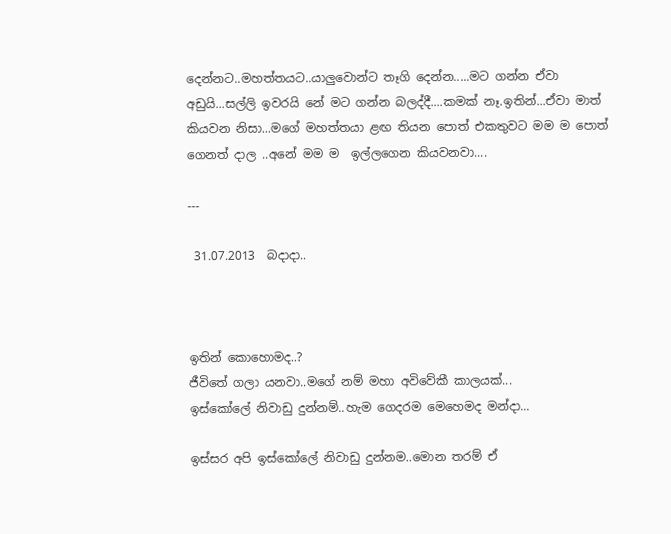දෙන්නට..මහත්තයට..යාලුවොන්ට තෑගි දෙන්න.....මට ගන්න ඒවා අඩුයි...සල්ලි ඉවරයි නේ මට ගන්න බලද්දී....කමක් නෑ.ඉතින්...ඒවා මාත් කියවන නිසා...මගේ මහත්තයා ළඟ තියන පොත් එකතුවට මම ම පොත් ගෙනත් දාල ..අනේ මම ම  ඉල්ලගෙන කියවනවා....

---

 31.07.2013  බදාදා..



ඉතින් කොහොමද..?
ජීවිතේ ගලා යනවා..මගේ නම් මහා අවිවේකී කාලයක්...
ඉස්කෝලේ නිවාඩු දුන්නම්..හැම ගෙදරම මෙහෙමද මන්දා...

ඉස්සර අපි ඉස්කෝලේ නිවාඩු දුන්නම..මොන තරම් ඒ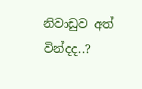නිවාඩුව අත් වින්දද..?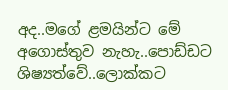අද..මගේ ළමයින්ට මේ අගොස්තුව නැහැ..පොඩ්ඩට ශිෂ්‍යත්වේ..ලොක්කට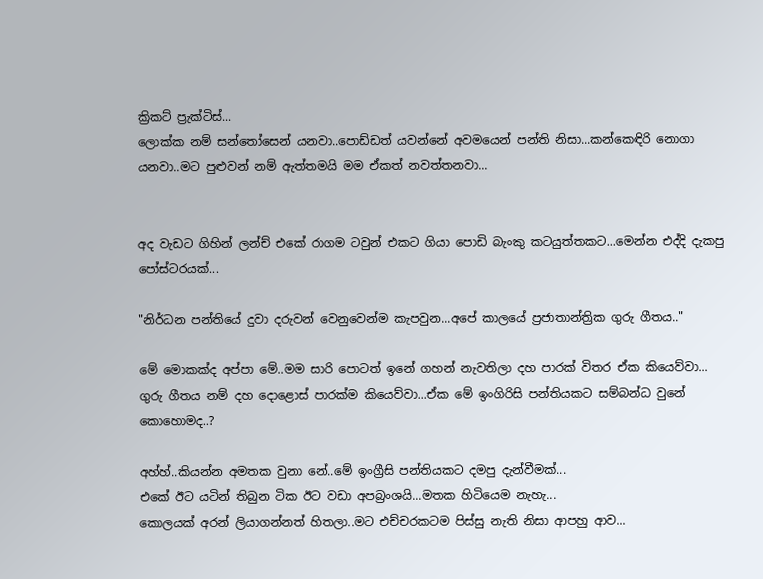ක්‍රිකට් ප්‍රැක්ටිස්...
ලොක්ක නම් සන්තෝසෙන් යනවා..පොඩ්ඩත් යවන්නේ අවමයෙන් පන්ති නිසා...කන්කෙඳිරි නොගා යනවා..මට පුළුවන් නම් ඇත්තමයි මම ඒකත් නවත්තනවා...


අද වැඩට ගිහින් ලන්ච් එකේ රාගම ටවුන් එකට ගියා පොඩි බැංකු කටයුත්තකට...මෙන්න එද්දි දැකපු පෝස්ටරයක්...

"නිර්ධන පන්තියේ දුවා දරුවන් වෙනුවෙන්ම කැපවුන...අපේ කාලයේ ප්‍රජාතාන්ත්‍රික ගුරු ගීතය.."

මේ මොකක්ද අප්පා මේ..මම සාරි පොටත් ඉනේ ගහන් නැවතිලා දහ පාරක් විතර ඒක කියෙව්වා...
ගුරු ගීතය නම් දහ දොළොස් පාරක්ම කියෙව්වා...ඒක මේ ඉංගිරිසි පන්තියකට සම්බන්ධ වුනේ කොහොමද..?

අහ්හ්..කියන්න අමතක වුනා නේ..මේ ඉංග්‍රීසි පන්තියකට දමපු දැන්වීමක්...
එකේ ඊට යටින් තිබුන ටික ඊට වඩා අපබ්‍රංශයි...මතක හිටියෙම නැහැ...
කොලයක් අරන් ලියාගන්නත් හිතලා..මට එච්චරකටම පිස්සු නැති නිසා ආපහු ආව...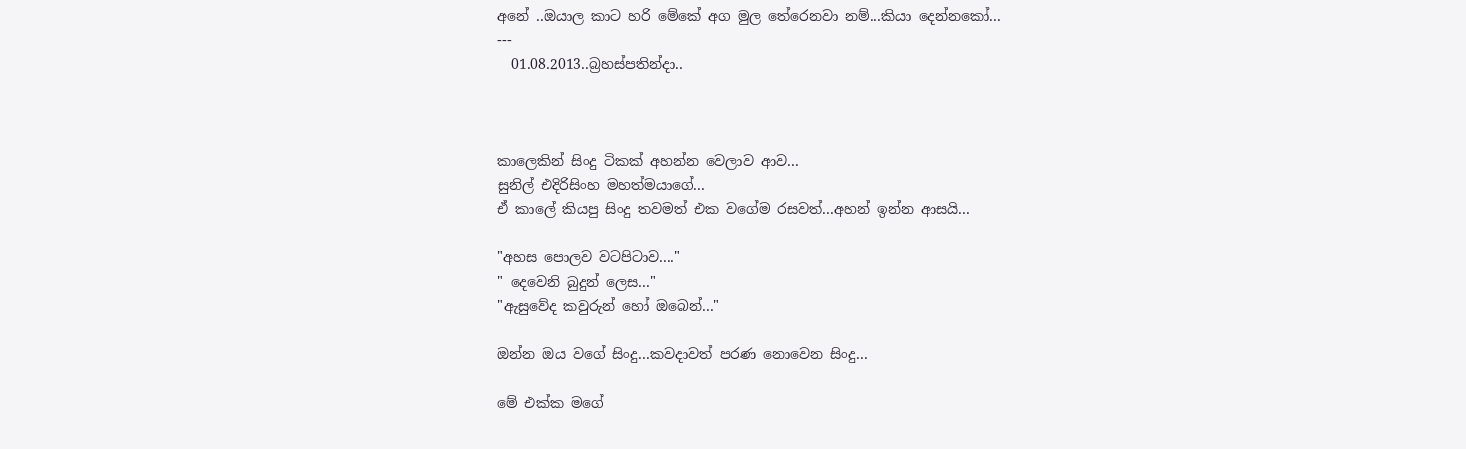අනේ ..ඔයාල කාට හරි මේකේ අග මුල තේරෙනවා නම්...කියා දෙන්නකෝ...
---
  01.08.2013..බ්‍රහස්පතින්දා..



කාලෙකින් සිංදු ටිකක් අහන්න වෙලාව ආව...
සුනිල් එදිරිසිංහ මහත්මයාගේ...
ඒ කාලේ කියපු සිංදු තවමත් එක වගේම රසවත්...අහන් ඉන්න ආසයි...

"අහස පොලව වටපිටාව...."
" දෙවෙනි බුදුන් ලෙස..."
"ඇසුවේද කවුරුන් හෝ ඔබෙන්..."

ඔන්න ඔය වගේ සිංදු...කවදාවත් පරණ නොවෙන සිංදු...

මේ එක්ක මගේ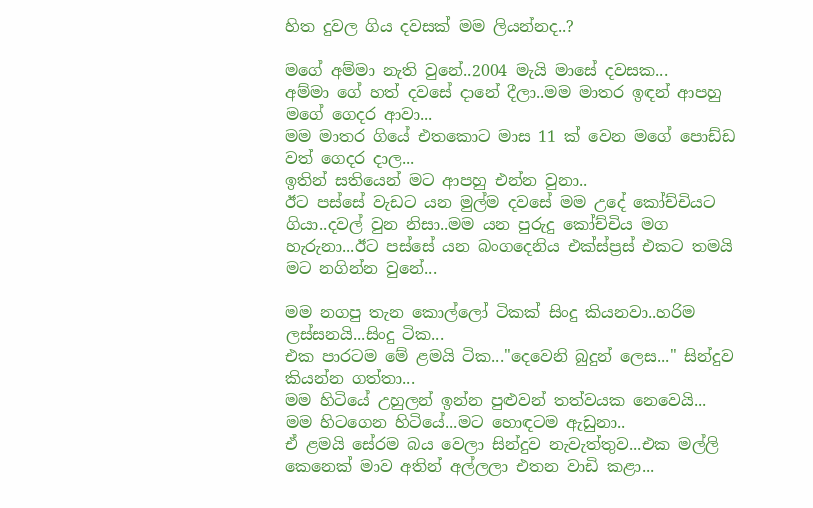හිත දුවල ගිය දවසක් මම ලියන්නද..?

මගේ අම්මා නැති වුනේ..2004 මැයි මාසේ දවසක...
අම්මා ගේ හත් දවසේ දානේ දීලා..මම මාතර ඉඳන් ආපහු මගේ ගෙදර ආවා...
මම මාතර ගියේ එතකොට මාස 11 ක් වෙන මගේ පොඩ්ඩ වත් ගෙදර දාල...
ඉතින් සතියෙන් මට ආපහු එන්න වුනා..
ඊට පස්සේ වැඩට යන මුල්ම දවසේ මම උදේ කෝච්චියට ගියා..දවල් වුන නිසා..මම යන පුරුදු කෝච්චිය මග හැරුනා...ඊට පස්සේ යන බංගදෙනිය එක්ස්ප්‍රස් එකට තමයි මට නගින්න වුනේ...

මම නගපු තැන කොල්ලෝ ටිකක් සිංදු කියනවා..හරිම ලස්සනයි...සිංදු ටික...
එක පාරටම මේ ළමයි ටික..."දෙවෙනි බුදුන් ලෙස..." සින්දුව කියන්න ගත්තා...
මම හිටියේ උහුලන් ඉන්න පුළුවන් තත්වයක නෙවෙයි...
මම හිටගෙන හිටියේ...මට හොඳටම ඇඩුනා..
ඒ ළමයි සේරම බය වෙලා සින්දුව නැවැත්තුව...එක මල්ලි කෙනෙක් මාව අතින් අල්ලලා එතන වාඩි කළා...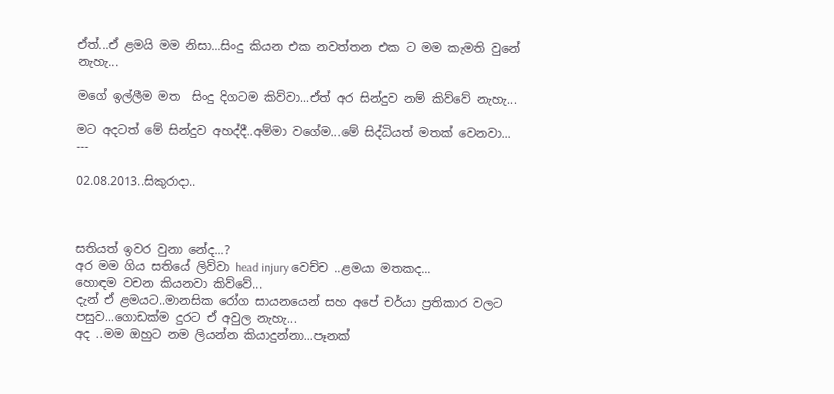ඒත්...ඒ ළමයි මම නිසා...සිංදු කියන එක නවත්තන එක ට මම කැමති වුනේ නැහැ...

මගේ ඉල්ලීම මත  සිංදු දිගටම කිව්වා...ඒත් අර සින්දුව නම් කිව්වේ නැහැ...

මට අදටත් මේ සින්දුව අහද්දී..අම්මා වගේම...මේ සිද්ධියත් මතක් වෙනවා...
---

02.08.2013..සිකුරාදා..



සතියත් ඉවර වුනා නේද...?
අර මම ගිය සතියේ ලිව්වා head injury වෙච්ච ..ළමයා මතකද...
හොඳම වචන කියනවා කිව්වේ...
දැන් ඒ ළමයට..මානසික රෝග සායනයෙන් සහ අපේ චර්යා ප්‍රතිකාර වලට පසුව...ගොඩක්ම දුරට ඒ අවුල නැහැ...
අද ..මම ඔහුට නම ලියන්න කියාදුන්නා...පෑනක්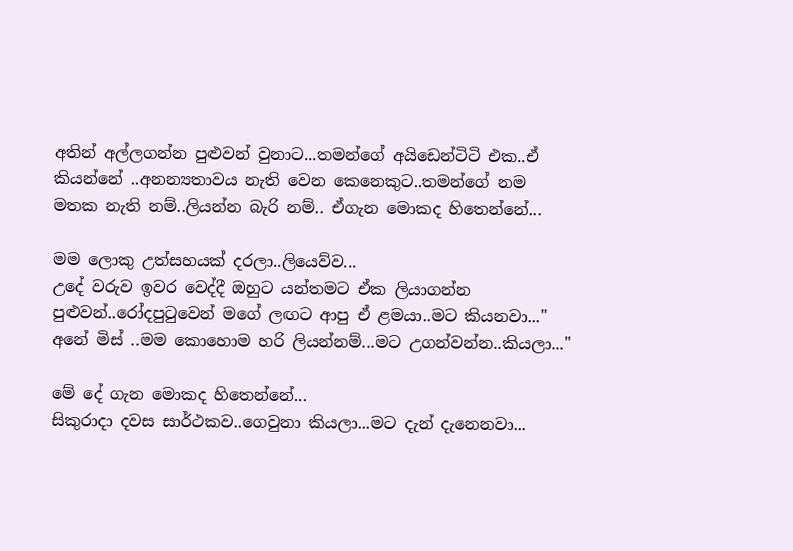අතින් අල්ලගන්න පුළුවන් වුනාට...තමන්ගේ අයිඩෙන්ටිටි එක..ඒ කියන්නේ ..අනන්‍යතාවය නැති වෙන කෙනෙකුට..තමන්ගේ නම මතක නැති නම්..ලියන්න බැරි නම්.. ඒගැන මොකද හිතෙන්නේ...

මම ලොකු උත්සහයක් දරලා..ලියෙව්ව...
උදේ වරුව ඉවර වෙද්දී ඔහුට යන්තමට ඒක ලියාගන්න පුළුවන්..රෝදපුටුවෙන් මගේ ලඟට ආපු ඒ ළමයා..මට කියනවා..." අනේ මිස් ..මම කොහොම හරි ලියන්නම්...මට උගන්වන්න..කියලා..."

මේ දේ ගැන මොකද හිතෙන්නේ...
සිකුරාදා දවස සාර්ථකව..ගෙවුනා කියලා...මට දැන් දැනෙනවා...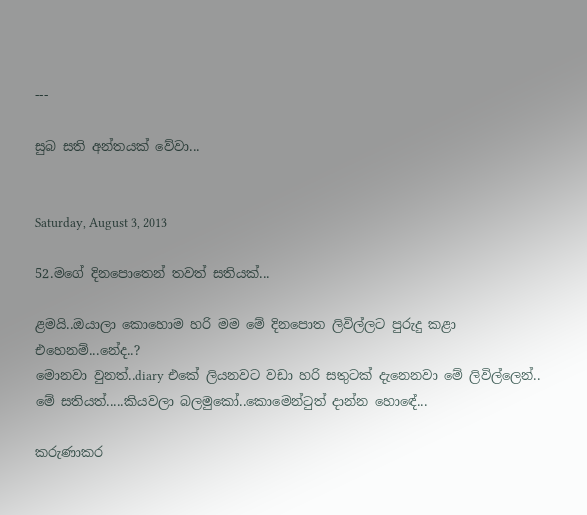---

සුබ සති අන්තයක් වේවා...


Saturday, August 3, 2013

52.මගේ දිනපොතෙන් තවත් සතියක්...

ළමයි..ඔයාලා කොහොම හරි මම මේ දිනපොත ලිවිල්ලට පුරුදු කළා එහෙනම්...නේද..?
මොනවා වුනත්..diary එකේ ලියනවට වඩා හරි සතුටක් දැනෙනවා මේ ලිවිල්ලෙන්..
මේ සතියත්.....කියවලා බලමුකෝ..කොමෙන්ටුත් දාන්න හොඳේ...

කරුණාකර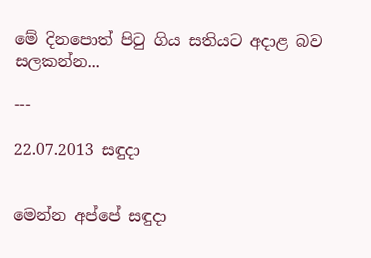මේ දිනපොත් පිටු ගිය සතියට අදාළ බව සලකන්න...

---

22.07.2013 සඳුදා


මෙන්න අප්පේ සඳුදා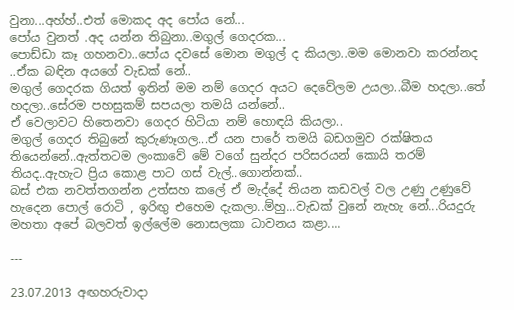වුනා...අහ්හ්..එත් මොකද අද පෝය නේ...
පෝය වුනත් .අද යන්න තිබුනා..මගුල් ගෙදරක...
පොඩ්ඩා කෑ ගහනවා..පෝය දවසේ මොන මගුල් ද කියලා..මම මොනවා කරන්නද ..ඒක බඳින අයගේ වැඩක් නේ..
මගුල් ගෙදරක ගියත් ඉතින් මම නම් ගෙදර අයට දෙවේලම උයලා..බීම හදලා..තේ හදලා..සේරම පහසුකම් සපයලා තමයි යන්නේ..
ඒ වෙලාවට හිතෙනවා ගෙදර හිටියා නම් හොඳයි කියලා..
මගුල් ගෙදර තිබුනේ කුරුණෑගල...ඒ යන පාරේ තමයි බඩගමුව රක්ෂිතය තියෙන්නේ..ඇත්තටම ලංකාවේ මේ වගේ සුන්දර පරිසරයන් කොයි තරම් තියද..ඇහැට ප්‍රිය කොළ පාට ගස් වැල්..ගොන්නක්..
බස් එක නවත්තගන්න උත්සහ කලේ ඒ මැද්දේ තියන කඩවල් වල උණු උණුවේ හැදෙන පොල් රොටි , ඉරිඟු එහෙම දැකලා..ම්හු...වැඩක් වුනේ නැහැ නේ...රියදුරු මහතා අපේ බලවත් ඉල්ලේම නොසලකා ධාවනය කළා....

---

23.07.2013 අඟහරුවාදා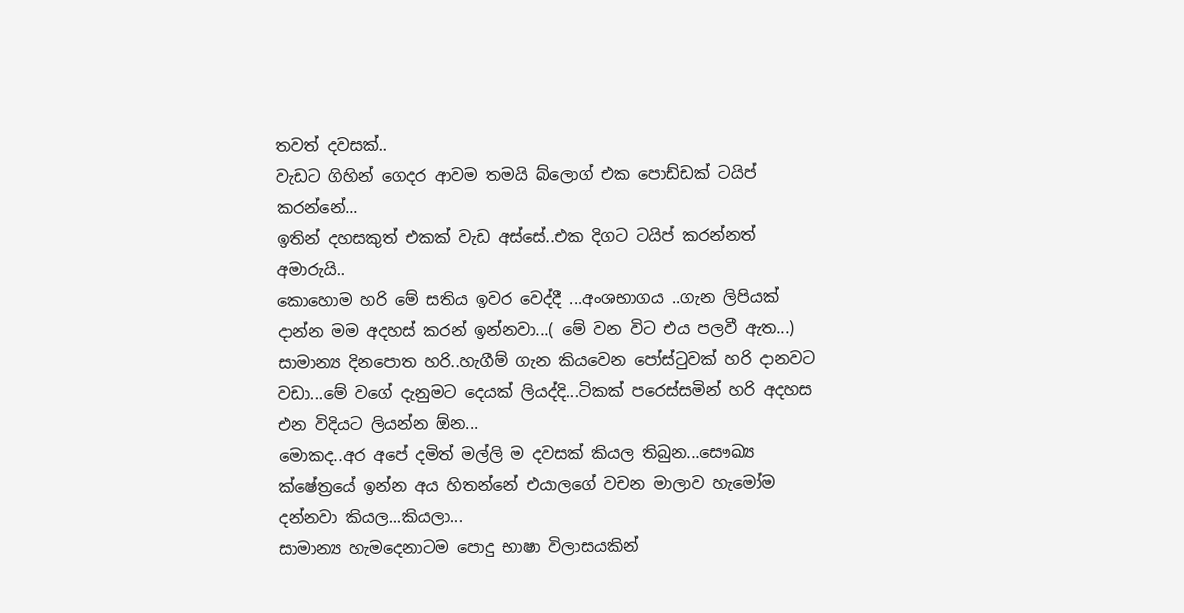තවත් දවසක්..
වැඩට ගිහින් ගෙදර ආවම තමයි බ්ලොග් එක පොඩ්ඩක් ටයිප් කරන්නේ...
ඉතින් දහසකුත් එකක් වැඩ අස්සේ..එක දිගට ටයිප් කරන්නත් අමාරුයි..
කොහොම හරි මේ සතිය ඉවර වෙද්දී ...අංශභාගය ..ගැන ලිපියක් දාන්න මම අදහස් කරන් ඉන්නවා...( මේ වන විට එය පලවී ඇත...)
සාමාන්‍ය දිනපොත හරි..හැගීම් ගැන කියවෙන පෝස්ටුවක් හරි දානවට වඩා...මේ වගේ දැනුමට දෙයක් ලියද්දි...ටිකක් පරෙස්සමින් හරි අදහස එන විදියට ලියන්න ඕන...
මොකද..අර අපේ දමිත් මල්ලි ම දවසක් කියල තිබුන...සෞඛ්‍ය ක්ෂේත්‍රයේ ඉන්න අය හිතන්නේ එයාලගේ වචන මාලාව හැමෝම දන්නවා කියල...කියලා...
සාමාන්‍ය හැමදෙනාටම පොදු භාෂා විලාසයකින්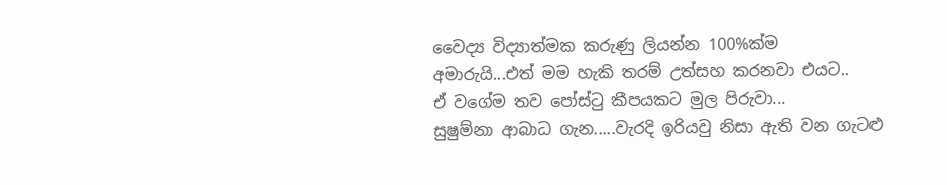වෛද්‍ය විද්‍යාත්මක කරුණු ලියන්න 100%ක්ම අමාරුයි...එත් මම හැකි තරම් උත්සහ කරනවා එයට..
ඒ වගේම තව පෝස්ටු කීපයකට මුල පිරුවා...
සුෂුම්නා ආබාධ ගැන.....වැරදි ඉරියවු නිසා ඇති වන ගැටළු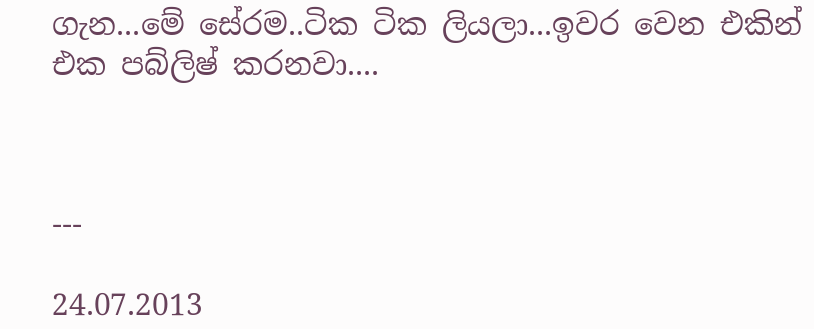ගැන...මේ සේරම..ටික ටික ලියලා...ඉවර වෙන එකින් එක පබ්ලිෂ් කරනවා....



---

24.07.2013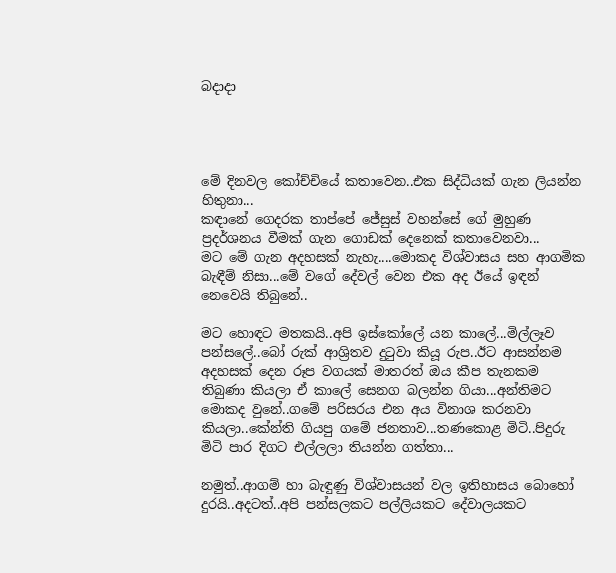බදාදා




මේ දිනවල කෝච්චියේ කතාවෙන..එක සිද්ධියක් ගැන ලියන්න හිතුනා...
කඳානේ ගෙදරක තාප්පේ ජේසුස් වහන්සේ ගේ මුහුණ ප්‍රදර්ශනය වීමක් ගැන ගොඩක් දෙනෙක් කතාවෙනවා...
මට මේ ගැන අදහසක් නැහැ....මොකද විශ්වාසය සහ ආගමික බැඳීම් නිසා...මේ වගේ දේවල් වෙන එක අද ඊයේ ඉඳන් නෙවෙයි තිබුනේ..

මට හොඳට මතකයි..අපි ඉස්කෝලේ යන කාලේ...මිල්ලෑව පන්සලේ..බෝ රුක් ආශ්‍රිතව දුටුවා කියූ රුප..ඊට ආසන්නම අදහසක් දෙන රූප වගයක් මාතරත් ඔය කීප තැනකම තිබුණා කියලා ඒ කාලේ සෙනග බලන්න ගියා...අන්තිමට මොකද වුනේ..ගමේ පරිසරය එන අය විනාශ කරනවා කියලා..කේන්ති ගියපු ගමේ ජනතාව...තණකොළ මිටි..පිදුරු මිටි පාර දිගට එල්ලලා තියන්න ගත්තා...

නමුත්..ආගම් හා බැඳුණු විශ්වාසයන් වල ඉතිහාසය බොහෝ දුරයි..අදටත්..අපි පන්සලකට පල්ලියකට දේවාලයකට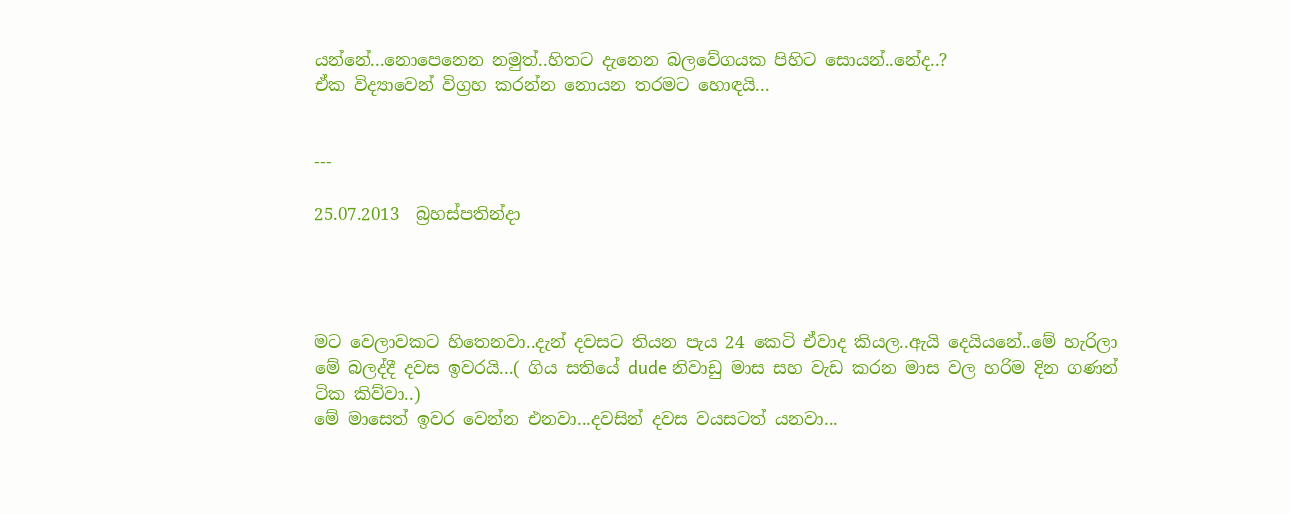යන්නේ...නොපෙනෙන නමුත්..හිතට දැනෙන බලවේගයක පිහිට සොයන්..නේද..?
ඒක විද්‍යාවෙන් විග්‍රහ කරන්න නොයන තරමට හොඳයි...


---

25.07.2013  බ්‍රහස්පතින්දා




මට වෙලාවකට හිතෙනවා..දැන් දවසට තියන පැය 24 කෙටි ඒවාද කියල..ඇයි දෙයියනේ..මේ හැරිලා මේ බලද්දී දවස ඉවරයි...( ගිය සතියේ dude නිවාඩු මාස සහ වැඩ කරන මාස වල හරිම දින ගණන් ටික කිව්වා..)
මේ මාසෙත් ඉවර වෙන්න එනවා...දවසින් දවස වයසටත් යනවා...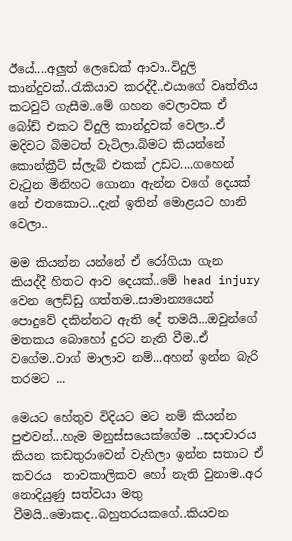ඊයේ....අලුත් ලෙඩෙක් ආවා..විදුලි කාන්දුවක්..රැකියාව කරද්දී..එයාගේ වෘත්තීය කටවුට් ගැසීම..මේ ගහන වෙලාවක ඒ බෝඩ් එකට විදුලි කාන්දුවක් වෙලා..ඒ මදිවට බිමටත් වැටිලා.බිමට කියන්නේ කොන්ක්‍රීට් ස්ලැබ් එකක් උඩට....ගහෙන් වැටුන මිනිහට ගොනා ඇන්න වගේ දෙයක් නේ එතකොට...දැන් ඉතින් මොළයට හානි වෙලා..

මම කියන්න යන්නේ ඒ රෝගියා ගැන කියද්දී හිතට ආව දෙයක්..මේ head injury වෙන ලෙඩ්ඩු ගත්තම..සාමාන්‍යයෙන් පොදුවේ දකින්නට ඇති දේ තමයි...ඔවුන්ගේ මතකය බොහෝ දුරට නැති වීම..ඒ වගේම..වාග් මාලාව නම්...අහන් ඉන්න බැරි තරමට ...

මෙයට හේතුව විදියට මට නම් කියන්න පුළුවන්...හැම මනුස්සයෙක්ගේම ..සදාචාරය කියන කඩතුරාවෙන් වැහිලා ඉන්න සතාට ඒ කවරය  තාවකාලිකව හෝ නැති වුනාම..අර නොදියුණු සත්වයා මතු වීමයි..මොකද..බහුතරයකගේ..කියවන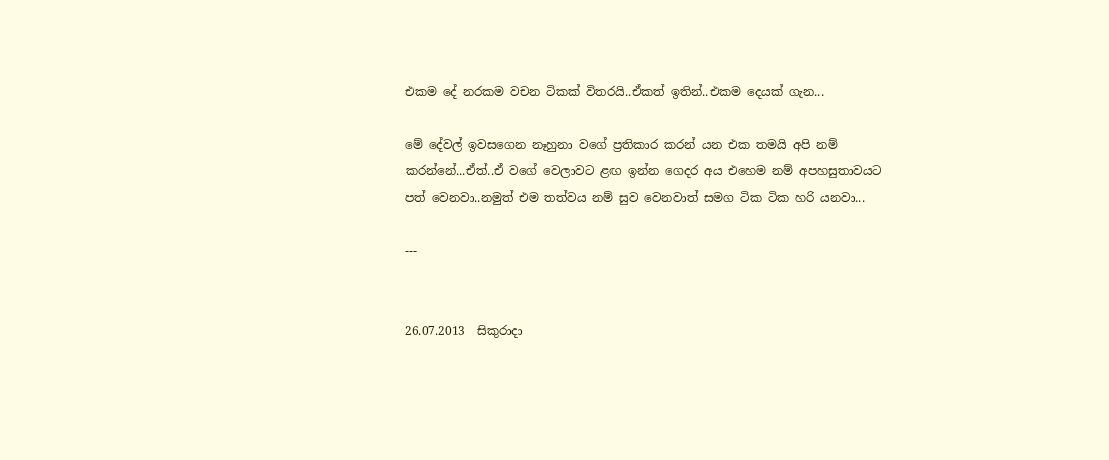එකම දේ නරකම වචන ටිකක් විතරයි..ඒකත් ඉතින්..එකම දෙයක් ගැන...

මේ දේවල් ඉවසගෙන නෑහුනා වගේ ප්‍රතිකාර කරන් යන එක තමයි අපි නම් කරන්නේ...ඒත්..ඒ වගේ වෙලාවට ළඟ ඉන්න ගෙදර අය එහෙම නම් අපහසුතාවයට පත් වෙනවා..නමුත් එම තත්වය නම් සුව වෙනවාත් සමග ටික ටික හරි යනවා...

---


26.07.2013  සිකුරාදා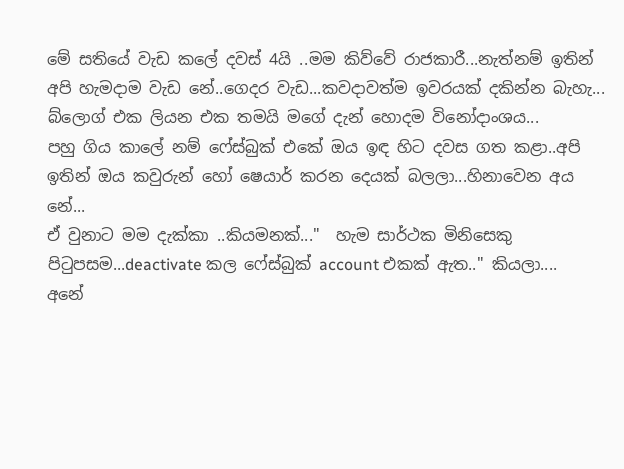මේ සතියේ වැඩ කලේ දවස් 4යි ..මම කිව්වේ රාජකාරී...නැත්නම් ඉතින් අපි හැමදාම වැඩ නේ..ගෙදර වැඩ...කවදාවත්ම ඉවරයක් දකින්න බැහැ...
බ්ලොග් එක ලියන එක තමයි මගේ දැන් හොදම විනෝදාංශය...
පහු ගිය කාලේ නම් ෆේස්බුක් එකේ ඔය ඉඳ හිට දවස ගත කළා..අපි ඉතින් ඔය කවුරුන් හෝ ෂෙයාර් කරන දෙයක් බලලා...හිනාවෙන අය නේ...
ඒ වුනාට මම දැක්කා ..කියමනක්..."  හැම සාර්ථක මිනිසෙකු පිටුපසම...deactivate කල ෆේස්බුක් account එකක් ඇත.." කියලා....
අනේ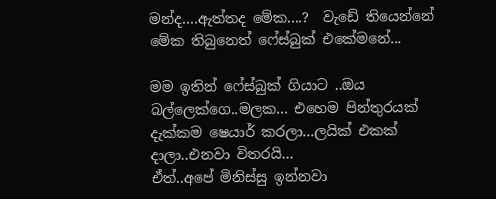මන්ද....ඇත්තද මේක....?  වැඩේ තියෙන්නේ මේක තිබුනෙත් ෆේස්බුක් එකේමනේ...

මම ඉතින් ෆේස්බුක් ගියාට ..ඔය බල්ලෙක්ගෙ..මලක... එහෙම පින්තුරයක් දැක්කම ෂෙයාර් කරලා...ලයික් එකක් දාලා..එනවා විතරයි...
ඒත්..අපේ මිනිස්සු ඉන්නවා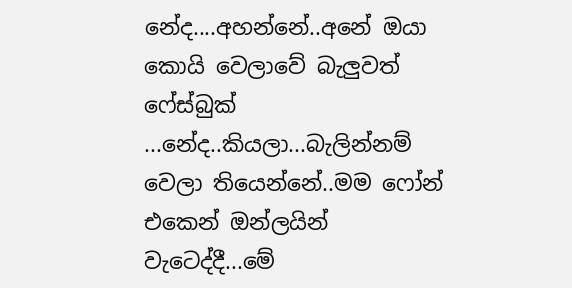නේද....අහන්නේ..අනේ ඔයා කොයි වෙලාවේ බැලුවත් ෆේස්බුක් ...නේද..කියලා...බැලින්නම් වෙලා තියෙන්නේ..මම ෆෝන් එකෙන් ඔන්ලයින් වැටෙද්දී...මේ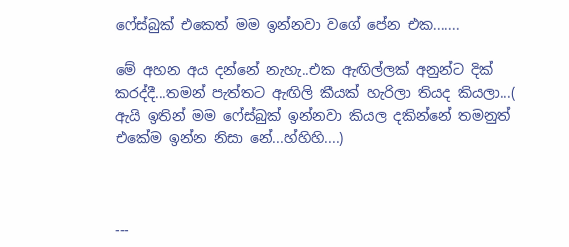ෆේස්බුක් එකෙත් මම ඉන්නවා වගේ පේන එක.......

මේ අහන අය දන්නේ නැහැ..එක ඇඟිල්ලක් අනුන්ට දික් කරද්දී...තමන් පැත්තට ඇඟිලි කීයක් හැරිලා තියද කියලා...( ඇයි ඉතින් මම ෆේස්බුක් ඉන්නවා කියල දකින්නේ තමනුත් එකේම ඉන්න නිසා නේ...හ්හිහි....)



---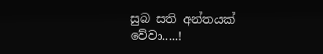සුබ සති අන්තයක් වේවා.....!